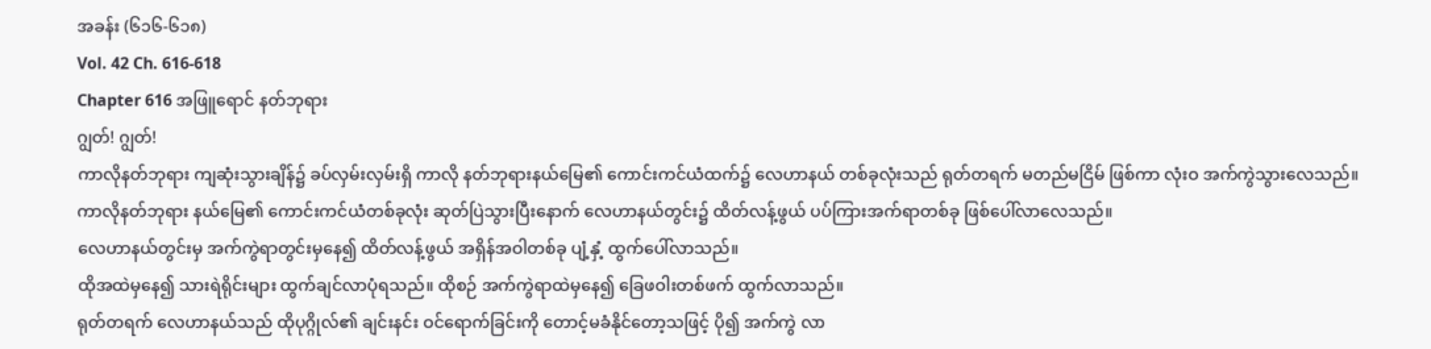အခန်း (၆၁၆-၆၁၈)
Vol. 42 Ch. 616-618
Chapter 616 အဖြူရောင် နတ်ဘုရား
ဂျွတ်! ဂျွတ်!
ကာလိုနတ်ဘုရား ကျဆုံးသွားချိန်၌ ခပ်လှမ်းလှမ်းရှိ ကာလို နတ်ဘုရားနယ်မြေ၏ ကောင်းကင်ယံထက်၌ လေဟာနယ် တစ်ခုလုံးသည် ရုတ်တရက် မတည်မငြိမ် ဖြစ်ကာ လုံးဝ အက်ကွဲသွားလေသည်။
ကာလိုနတ်ဘုရား နယ်မြေ၏ ကောင်းကင်ယံတစ်ခုလုံး ဆုတ်ပြဲသွားပြီးနောက် လေဟာနယ်တွင်း၌ ထိတ်လန့်ဖွယ် ပပ်ကြားအက်ရာတစ်ခု ဖြစ်ပေါ်လာလေသည်။
လေဟာနယ်တွင်းမှ အက်ကွဲရာတွင်းမှနေ၍ ထိတ်လန့်ဖွယ် အရှိန်အဝါတစ်ခု ပျံ့နှံ့ ထွက်ပေါ်လာသည်။
ထိုအထဲမှနေ၍ သားရဲရိုင်းများ ထွက်ချင်လာပုံရသည်။ ထိုစဉ် အက်ကွဲရာထဲမှနေ၍ ခြေဖဝါးတစ်ဖက် ထွက်လာသည်။
ရုတ်တရက် လေဟာနယ်သည် ထိုပုဂ္ဂိုလ်၏ ချင်းနင်း ဝင်ရောက်ခြင်းကို တောင့်မခံနိုင်တော့သဖြင့် ပို၍ အက်ကွဲ လာ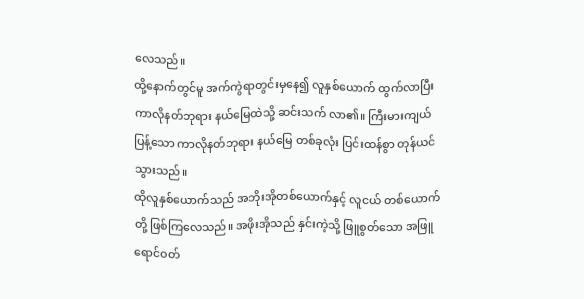လေသည်။
ထို့နောက်တွင်မူ အက်ကွဲရာတွင်းမှနေ၍ လူနှစ်ယောက် ထွက်လာပြီး ကာလိုနတ်ဘုရား နယ်မြေထဲသို့ ဆင်းသက် လာ၏။ ကြီးမားကျယ်ပြန့်သော ကာလိုနတ်ဘုရား နယ်မြေ တစ်ခုလုံး ပြင်းထန်စွာ တုန်ယင်သွားသည်။
ထိုလူနှစ်ယောက်သည် အဘိုးအိုတစ်ယောက်နှင့် လူငယ် တစ်ယောက်တို့ ဖြစ်ကြလေသည်။ အဖိုးအိုသည် နှင်းကဲ့သို့ ဖြူစွတ်သော အဖြူရောင်ဝတ်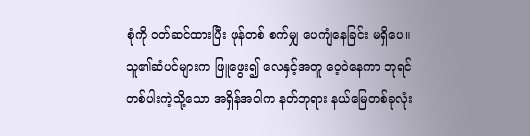စုံကို ဝတ်ဆင်ထားပြီး ဖုန်တစ် စက်မျှ ပေကျံနေခြင်း မရှိပေ။
သူ၏ဆံပင်များက ဖြူဖွေး၍ လေနှင့်အတူ ဝေ့ဝဲနေကာ ဘုရင်တစ်ပါးကဲ့သို့သော အရှိန်အဝါက နတ်ဘုရား နယ်မြေတစ်ခုလုံး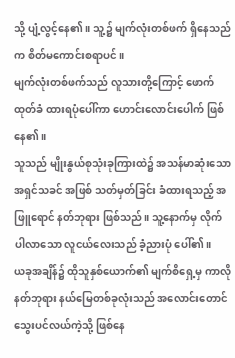သို့ ပျံ့လွင့်နေ၏။ သူ့၌ မျက်လုံးတစ်ဖက် ရှိနေသည်က စိတ်မကောင်းစရာပင်။
မျက်လုံးတစ်ဖက်သည် လူသားတို့ကြောင့် ဖောက်ထုတ်ခံ ထားရပုံပေါ်ကာ ဟောင်းလောင်းပေါက် ဖြစ်နေ၏။
သူသည် မျိုးနွယ်စုသုံးခုကြားထဲ၌ အသန်မာဆုံးသော အရှင်သခင် အဖြစ် သတ်မှတ်ခြင်း ခံထားရသည့် အဖြူရောင် နတ်ဘုရား ဖြစ်သည်။ သူ့နောက်မှ လိုက်ပါလာသော လူငယ်လေးသည် ခံ့ညားပုံ ပေါ်၏။
ယခုအချိန်၌ ထိုသူနှစ်ယောက်၏ မျက်စိရှေ့မှ ကာလို နတ်ဘုရား နယ်မြေတစ်ခုလုံးသည် အလောင်းတောင် သွေးပင်လယ်ကဲ့သို့ ဖြစ်နေ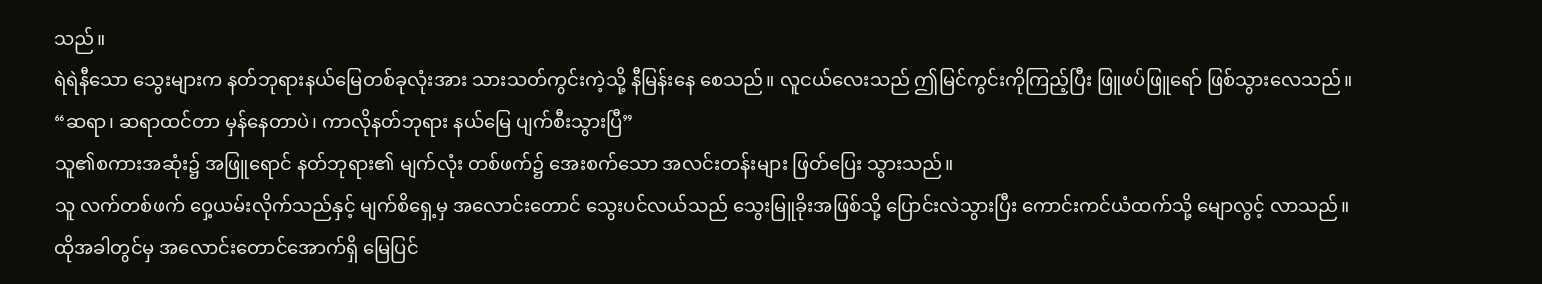သည်။
ရဲရဲနီသော သွေးများက နတ်ဘုရားနယ်မြေတစ်ခုလုံးအား သားသတ်ကွင်းကဲ့သို့ နီမြန်းနေ စေသည်။ လူငယ်လေးသည် ဤမြင်ကွင်းကိုကြည့်ပြီး ဖြူဖပ်ဖြူရော် ဖြစ်သွားလေသည်။
“ဆရာ၊ ဆရာထင်တာ မှန်နေတာပဲ၊ ကာလိုနတ်ဘုရား နယ်မြေ ပျက်စီးသွားပြီ”
သူ၏စကားအဆုံး၌ အဖြူရောင် နတ်ဘုရား၏ မျက်လုံး တစ်ဖက်၌ အေးစက်သော အလင်းတန်းများ ဖြတ်ပြေး သွားသည်။
သူ လက်တစ်ဖက် ဝှေ့ယမ်းလိုက်သည်နှင့် မျက်စိရှေ့မှ အလောင်းတောင် သွေးပင်လယ်သည် သွေးမြူခိုးအဖြစ်သို့ ပြောင်းလဲသွားပြီး ကောင်းကင်ယံထက်သို့ မျောလွင့် လာသည်။
ထိုအခါတွင်မှ အလောင်းတောင်အောက်ရှိ မြေပြင်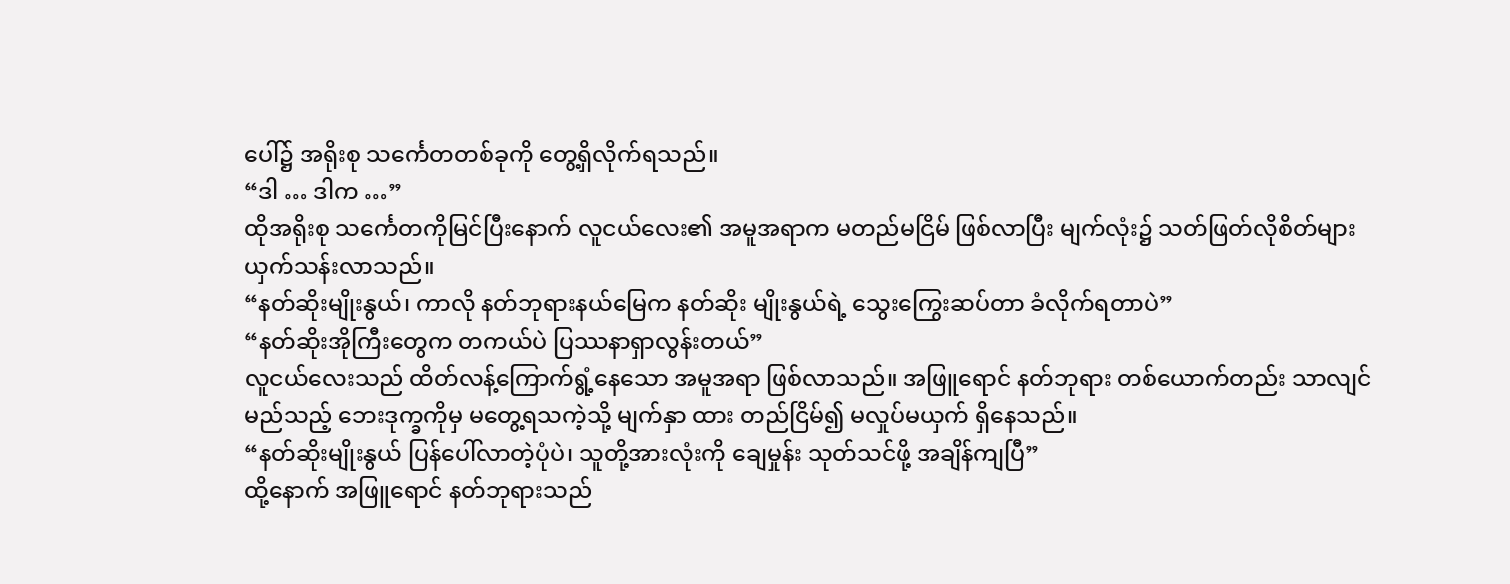ပေါ်၌ အရိုးစု သင်္ကေတတစ်ခုကို တွေ့ရှိလိုက်ရသည်။
“ဒါ … ဒါက …”
ထိုအရိုးစု သင်္ကေတကိုမြင်ပြီးနောက် လူငယ်လေး၏ အမူအရာက မတည်မငြိမ် ဖြစ်လာပြီး မျက်လုံး၌ သတ်ဖြတ်လိုစိတ်များ ယှက်သန်းလာသည်။
“နတ်ဆိုးမျိုးနွယ်၊ ကာလို နတ်ဘုရားနယ်မြေက နတ်ဆိုး မျိုးနွယ်ရဲ့ သွေးကြွေးဆပ်တာ ခံလိုက်ရတာပဲ”
“နတ်ဆိုးအိုကြီးတွေက တကယ်ပဲ ပြဿနာရှာလွန်းတယ်”
လူငယ်လေးသည် ထိတ်လန့်ကြောက်ရွံ့နေသော အမူအရာ ဖြစ်လာသည်။ အဖြူရောင် နတ်ဘုရား တစ်ယောက်တည်း သာလျင် မည်သည့် ဘေးဒုက္ခကိုမှ မတွေ့ရသကဲ့သို့ မျက်နှာ ထား တည်ငြိမ်၍ မလှုပ်မယှက် ရှိနေသည်။
“နတ်ဆိုးမျိုးနွယ် ပြန်ပေါ်လာတဲ့ပုံပဲ၊ သူတို့အားလုံးကို ချေမှုန်း သုတ်သင်ဖို့ အချိန်ကျပြီ”
ထို့နောက် အဖြူရောင် နတ်ဘုရားသည်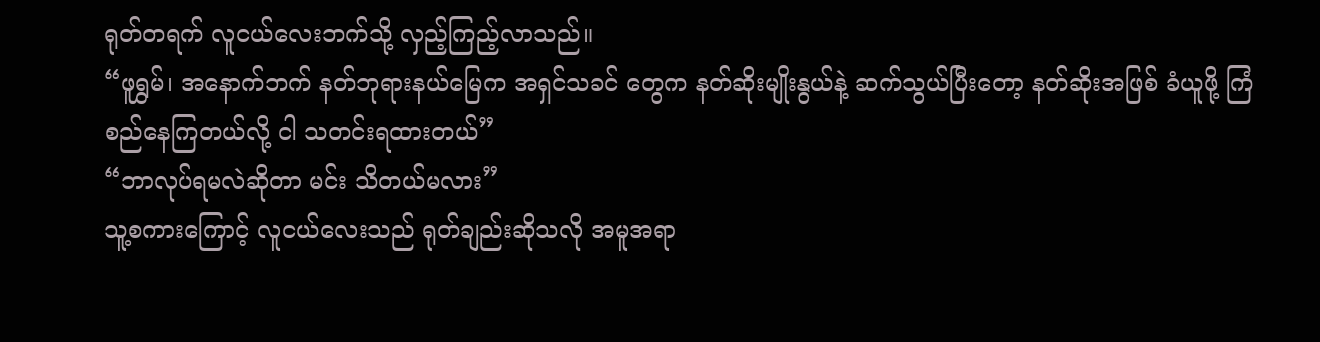ရုတ်တရက် လူငယ်လေးဘက်သို့ လှည့်ကြည့်လာသည်။
“ဖူရွှမ်၊ အနောက်ဘက် နတ်ဘုရားနယ်မြေက အရှင်သခင် တွေက နတ်ဆိုးမျိုးနွယ်နဲ့ ဆက်သွယ်ပြီးတော့ နတ်ဆိုးအဖြစ် ခံယူဖို့ ကြံစည်နေကြတယ်လို့ ငါ သတင်းရထားတယ်”
“ဘာလုပ်ရမလဲဆိုတာ မင်း သိတယ်မလား”
သူ့စကားကြောင့် လူငယ်လေးသည် ရုတ်ချည်းဆိုသလို အမူအရာ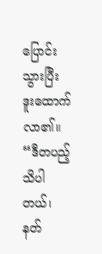ပြောင်းသွားပြီး ဒူးထောက်လာ၏။
“ဒီတပည့် သိပါတယ်၊ နတ်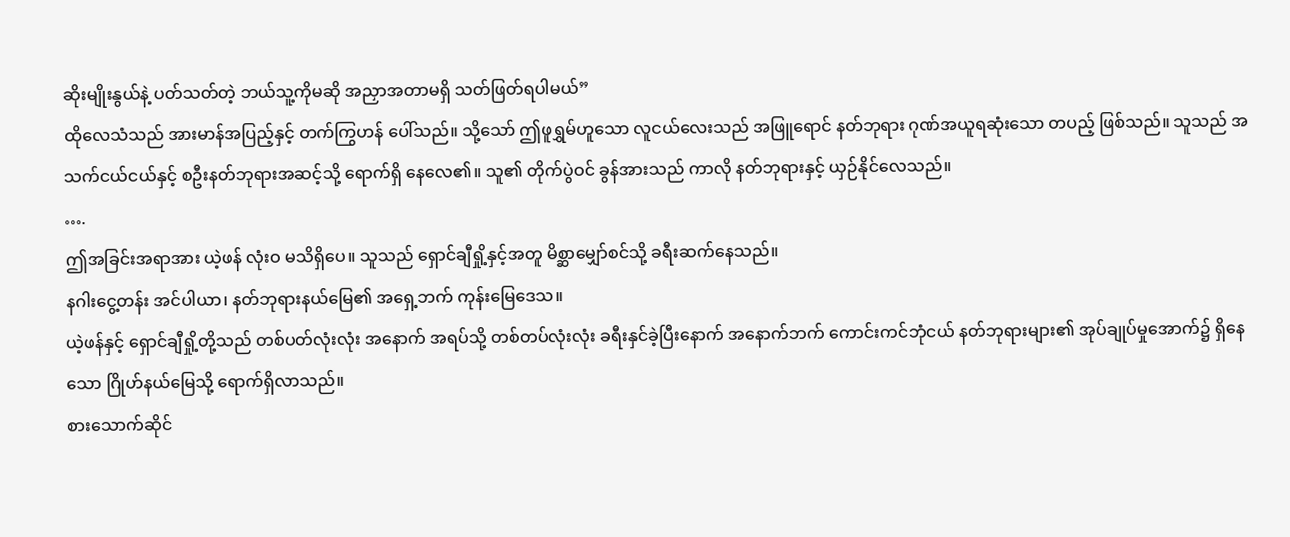ဆိုးမျိုးနွယ်နဲ့ ပတ်သတ်တဲ့ ဘယ်သူ့ကိုမဆို အညှာအတာမရှိ သတ်ဖြတ်ရပါမယ်”
ထိုလေသံသည် အားမာန်အပြည့်နှင့် တက်ကြွဟန် ပေါ်သည်။ သို့သော် ဤဖူရွှမ်ဟူသော လူငယ်လေးသည် အဖြူရောင် နတ်ဘုရား ဂုဏ်အယူရဆုံးသော တပည့် ဖြစ်သည်။ သူသည် အသက်ငယ်ငယ်နှင့် စဦးနတ်ဘုရားအဆင့်သို့ ရောက်ရှိ နေလေ၏။ သူ၏ တိုက်ပွဲဝင် ခွန်အားသည် ကာလို နတ်ဘုရားနှင့် ယှဉ်နိုင်လေသည်။
….
ဤအခြင်းအရာအား ယဲ့ဖန် လုံးဝ မသိရှိပေ။ သူသည် ရှောင်ချီရှို့နှင့်အတူ မိစ္ဆာမျှော်စင်သို့ ခရီးဆက်နေသည်။
နဂါးငွေ့တန်း အင်ပါယာ၊ နတ်ဘုရားနယ်မြေ၏ အရှေ့ဘက် ကုန်းမြေဒေသ။
ယဲ့ဖန်နှင့် ရှောင်ချီရှို့တို့သည် တစ်ပတ်လုံးလုံး အနောက် အရပ်သို့ တစ်တပ်လုံးလုံး ခရီးနှင်ခဲ့ပြီးနောက် အနောက်ဘက် ကောင်းကင်ဘုံငယ် နတ်ဘုရားများ၏ အုပ်ချုပ်မှုအောက်၌ ရှိနေသော ဂြိုဟ်နယ်မြေသို့ ရောက်ရှိလာသည်။
စားသောက်ဆိုင်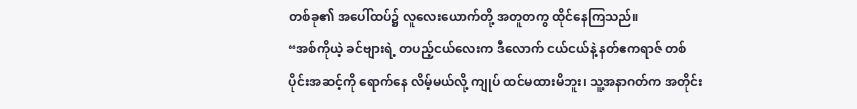တစ်ခု၏ အပေါ်ထပ်၌ လူလေးယောက်တို့ အတူတကွ ထိုင်နေကြသည်။
“အစ်ကိုယဲ့ ခင်ဗျားရဲ့ တပည့်ငယ်လေးက ဒီလောက် ငယ်ငယ်နဲ့ နတ်ဧကရာဇ် တစ်ပိုင်းအဆင့်ကို ရောက်နေ လိမ့်မယ်လို့ ကျုပ် ထင်မထားမိဘူး၊ သူ့အနာဂတ်က အတိုင်း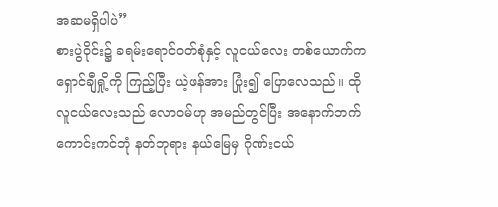အဆမရှိပါပဲ”
စားပွဲဝိုင်း၌ ခရမ်းရောင်ဝတ်စုံနှင့် လူငယ်လေး တစ်ယောက်က ရှောင်ချီရှို့ကို ကြည့်ပြီး ယဲ့ဖန်အား ပြုံး၍ ပြောလေသည်။ ထိုလူငယ်လေးသည် လောဝမ်ဟု အမည်တွင်ပြီး အနောက်ဘက် ကောင်းကင်ဘုံ နတ်ဘုရား နယ်မြေမှ ဂိုဏ်းငယ်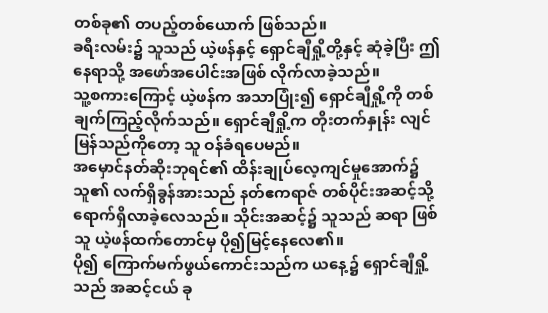တစ်ခု၏ တပည့်တစ်ယောက် ဖြစ်သည်။
ခရီးလမ်း၌ သူသည် ယဲ့ဖန်နှင့် ရှောင်ချီရှို့တို့နှင့် ဆုံခဲ့ပြီး ဤနေရာသို့ အဖော်အပေါင်းအဖြစ် လိုက်လာခဲ့သည်။
သူ့စကားကြောင့် ယဲ့ဖန်က အသာပြုံး၍ ရှောင်ချီရှို့ကို တစ်ချက်ကြည့်လိုက်သည်။ ရှောင်ချီရှို့က တိုးတက်နှုန်း လျင်မြန်သည်ကိုတော့ သူ ဝန်ခံရပေမည်။
အမှောင်နတ်ဆိုးဘုရင်၏ ထိန်းချုပ်လေ့ကျင်မှုအောက်၌ သူ၏ လက်ရှိခွန်အားသည် နတ်ဧကရာဇ် တစ်ပိုင်းအဆင့်သို့ ရောက်ရှိလာခဲ့လေသည်။ သိုင်းအဆင့်၌ သူသည် ဆရာ ဖြစ်သူ ယဲ့ဖန်ထက်တောင်မှ ပို၍မြင့်နေလေ၏။
ပို၍ ကြောက်မက်ဖွယ်ကောင်းသည်က ယနေ့၌ ရှောင်ချီရှို့ သည် အဆင့်ငယ် ခု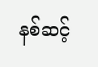နစ်ဆင့်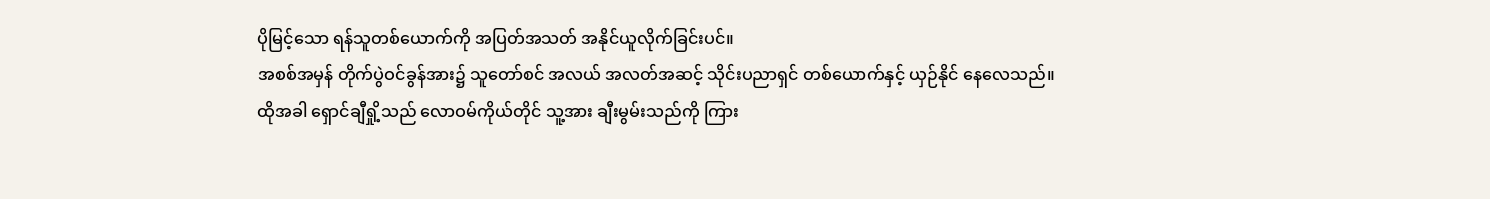ပိုမြင့်သော ရန်သူတစ်ယောက်ကို အပြတ်အသတ် အနိုင်ယူလိုက်ခြင်းပင်။
အစစ်အမှန် တိုက်ပွဲဝင်ခွန်အား၌ သူတော်စင် အလယ် အလတ်အဆင့် သိုင်းပညာရှင် တစ်ယောက်နှင့် ယှဉ်နိုင် နေလေသည်။
ထိုအခါ ရှောင်ချီရှို့သည် လောဝမ်ကိုယ်တိုင် သူ့အား ချီးမွမ်းသည်ကို ကြား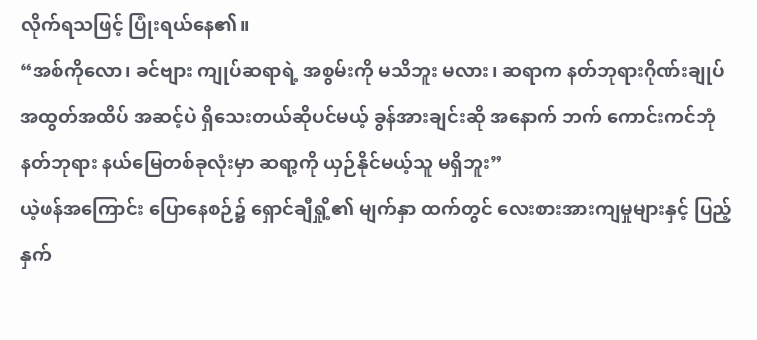လိုက်ရသဖြင့် ပြုံးရယ်နေ၏။
“အစ်ကိုလော၊ ခင်ဗျား ကျုပ်ဆရာရဲ့ အစွမ်းကို မသိဘူး မလား၊ ဆရာက နတ်ဘုရားဂိုဏ်းချုပ် အထွတ်အထိပ် အဆင့်ပဲ ရှိသေးတယ်ဆိုပင်မယ့် ခွန်အားချင်းဆို အနောက် ဘက် ကောင်းကင်ဘုံ နတ်ဘုရား နယ်မြေတစ်ခုလုံးမှာ ဆရာ့ကို ယှဉ်နိုင်မယ့်သူ မရှိဘူး”
ယဲ့ဖန်အကြောင်း ပြောနေစဉ်၌ ရှောင်ချီရှို့၏ မျက်နှာ ထက်တွင် လေးစားအားကျမှုများနှင့် ပြည့်နှက်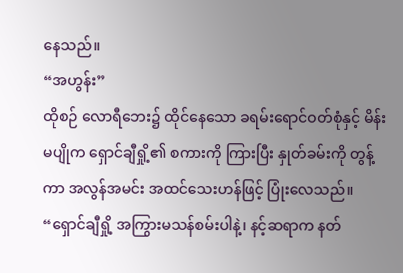နေသည်။
“အဟွန်း”
ထိုစဉ် လောရီဘေး၌ ထိုင်နေသော ခရမ်းရောင်ဝတ်စုံနှင့် မိန်းမပျိုက ရှောင်ချီရှို့၏ စကားကို ကြားပြီး နှုတ်ခမ်းကို တွန့်ကာ အလွန်အမင်း အထင်သေးဟန်ဖြင့် ပြုံးလေသည်။
“ရှောင်ချီရှို့ အကြွားမသန်စမ်းပါနဲ့၊ နင့်ဆရာက နတ်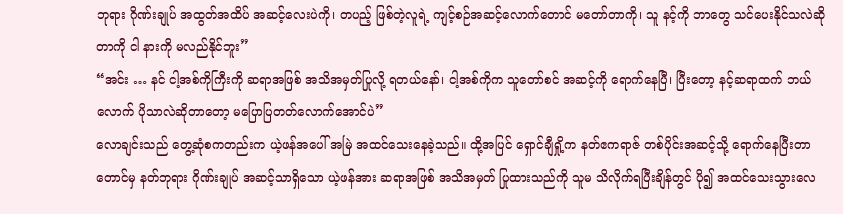ဘုရား ဂိုဏ်းချုပ် အထွတ်အထိပ် အဆင့်လေးပဲကို၊ တပည့် ဖြစ်တဲ့လူရဲ့ ကျင့်စဉ်အဆင့်လောက်တောင် မတော်တာကို၊ သူ နင့်ကို ဘာတွေ သင်ပေးနိုင်သလဲဆိုတာကို ငါ နားကို မလည်နိုင်ဘူး”
“အင်း … နင် ငါ့အစ်ကိုကြီးကို ဆရာအဖြစ် အသိအမှတ်ပြုလို့ ရတယ်နော်၊ ငါ့အစ်ကိုက သူတော်စင် အဆင့်ကို ရောက်နေပြီ၊ ပြီးတော့ နင့်ဆရာထက် ဘယ်လောက် ပိုသာလဲဆိုတာတော့ မပြောပြတတ်လောက်အောင်ပဲ”
လောချင်းသည် တွေ့ဆုံစကတည်းက ယဲ့ဖန်အပေါ် အမြဲ အထင်သေးနေခဲ့သည်။ ထို့အပြင် ရှောင်ချီရှို့က နတ်ဧကရာဇ် တစ်ပိုင်းအဆင့်သို့ ရောက်နေပြီးတာတောင်မှ နတ်ဘုရား ဂိုဏ်းချုပ် အဆင့်သာရှိသော ယဲ့ဖန်အား ဆရာအဖြစ် အသိအမှတ် ပြုထားသည်ကို သူမ သိလိုက်ရပြီးချိန်တွင် ပို၍ အထင်သေးသွားလေ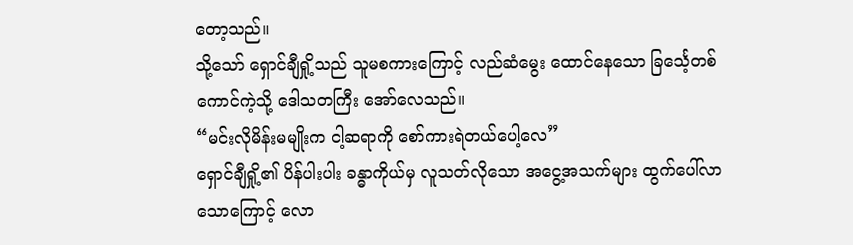တော့သည်။
သို့သော် ရှောင်ချီရှို့သည် သူမစကားကြောင့် လည်ဆံမွေး ထောင်နေသော ခြင်္သေ့တစ်ကောင်ကဲ့သို့ ဒေါသတကြီး အော်လေသည်။
“မင်းလိုမိန်းမမျိုးက ငါ့ဆရာကို စော်ကားရဲတယ်ပေါ့လေ”
ရှောင်ချီရှို့၏ ပိန်ပါးပါး ခန္ဓာကိုယ်မှ လူသတ်လိုသော အငွေ့အသက်များ ထွက်ပေါ်လာသောကြောင့် လော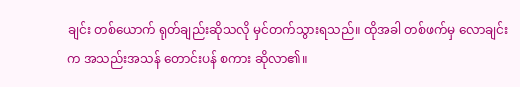ချင်း တစ်ယောက် ရုတ်ချည်းဆိုသလို မှင်တက်သွားရသည်။ ထိုအခါ တစ်ဖက်မှ လောချင်းက အသည်းအသန် တောင်းပန် စကား ဆိုလာ၏။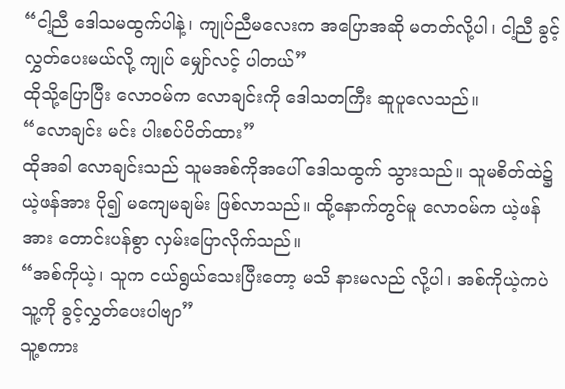“ငါ့ညီ ဒေါသမထွက်ပါနဲ့၊ ကျုပ်ညီမလေးက အပြောအဆို မတတ်လို့ပါ၊ ငါ့ညီ ခွင့်လွှတ်ပေးမယ်လို့ ကျုပ် မျှော်လင့် ပါတယ်”
ထိုသို့ပြောပြီး လောဝမ်က လောချင်းကို ဒေါသတကြီး ဆူပူလေသည်။
“လောချင်း မင်း ပါးစပ်ပိတ်ထား”
ထိုအခါ လောချင်းသည် သူမအစ်ကိုအပေါ် ဒေါသထွက် သွားသည်။ သူမစိတ်ထဲ၌ ယဲ့ဖန်အား ပို၍ မကျေမချမ်း ဖြစ်လာသည်။ ထို့နောက်တွင်မူ လောဝမ်က ယဲ့ဖန်အား တောင်းပန်စွာ လှမ်းပြောလိုက်သည်။
“အစ်ကိုယဲ့၊ သူက ငယ်ရွယ်သေးပြီးတော့ မသိ နားမလည် လို့ပါ၊ အစ်ကိုယဲ့ကပဲ သူ့ကို ခွင့်လွှတ်ပေးပါဗျာ”
သူ့စကား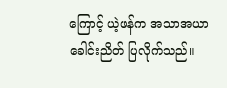ကြောင့် ယဲ့ဖန်က အသာအယာ ခေါင်းညိတ် ပြလိုက်သည်။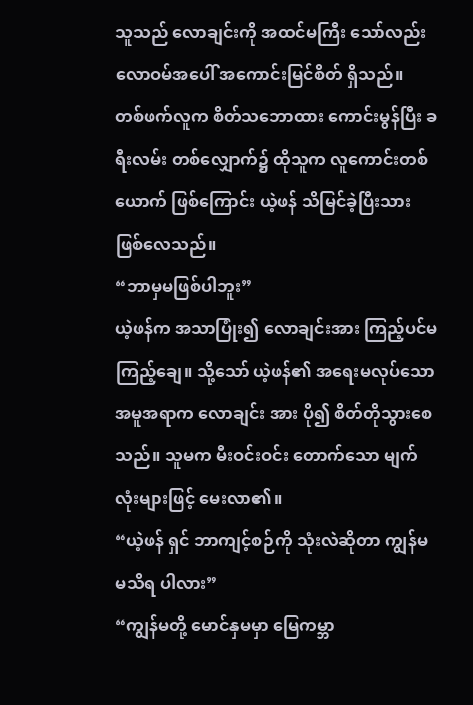သူသည် လောချင်းကို အထင်မကြီး သော်လည်း လောဝမ်အပေါ် အကောင်းမြင်စိတ် ရှိသည်။
တစ်ဖက်လူက စိတ်သဘောထား ကောင်းမွန်ပြီး ခရီးလမ်း တစ်လျှောက်၌ ထိုသူက လူကောင်းတစ်ယောက် ဖြစ်ကြောင်း ယဲ့ဖန် သိမြင်ခဲ့ပြီးသား ဖြစ်လေသည်။
“ဘာမှမဖြစ်ပါဘူး”
ယဲ့ဖန်က အသာပြုံး၍ လောချင်းအား ကြည့်ပင်မကြည့်ချေ။ သို့သော် ယဲ့ဖန်၏ အရေးမလုပ်သော အမူအရာက လောချင်း အား ပို၍ စိတ်တိုသွားစေသည်။ သူမက မီးဝင်းဝင်း တောက်သော မျက်လုံးများဖြင့် မေးလာ၏။
“ယဲ့ဖန် ရှင် ဘာကျင့်စဉ်ကို သုံးလဲဆိုတာ ကျွန်မ မသိရ ပါလား”
“ကျွန်မတို့ မောင်နှမမှာ မြေကမ္ဘာ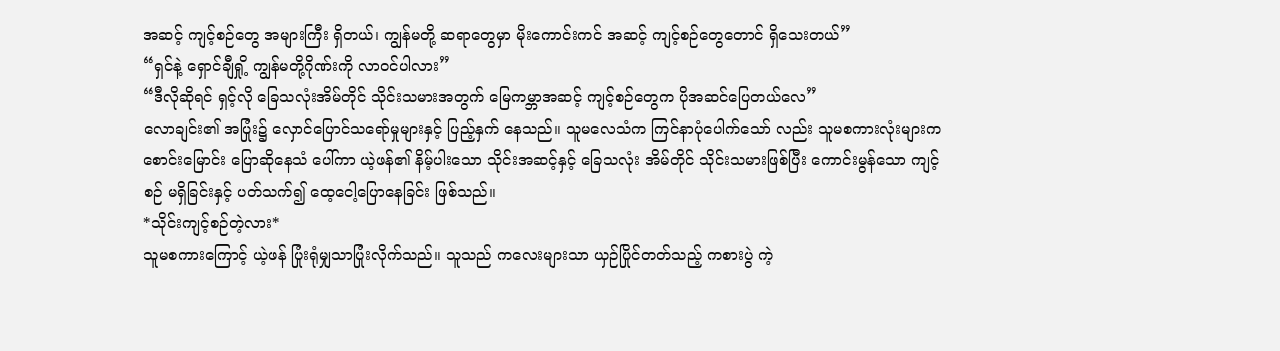အဆင့် ကျင့်စဉ်တွေ အများကြီး ရှိတယ်၊ ကျွန်မတို့ ဆရာတွေမှာ မိုးကောင်းကင် အဆင့် ကျင့်စဉ်တွေတောင် ရှိသေးတယ်”
“ရှင်နဲ့ ရှောင်ချီရှို့ ကျွန်မတို့ဂိုဏ်းကို လာဝင်ပါလား”
“ဒီလိုဆိုရင် ရှင့်လို ခြေသလုံးအိမ်တိုင် သိုင်းသမားအတွက် မြေကမ္ဘာအဆင့် ကျင့်စဉ်တွေက ပိုအဆင်ပြေတယ်လေ”
လောချင်း၏ အပြုံး၌ လှောင်ပြောင်သရော်မှုများနှင့် ပြည့်နှက် နေသည်။ သူမလေသံက ကြင်နာပုံပေါက်သော် လည်း သူမစကားလုံးများက စောင်းမြောင်း ပြောဆိုနေသံ ပေါ်ကာ ယဲ့ဖန်၏ နိမ့်ပါးသော သိုင်းအဆင့်နှင့် ခြေသလုံး အိမ်တိုင် သိုင်းသမားဖြစ်ပြီး ကောင်းမွန်သော ကျင့်စဉ် မရှိခြင်းနှင့် ပတ်သက်၍ ထေ့ငေါ့ပြောနေခြင်း ဖြစ်သည်။
*သိုင်းကျင့်စဉ်တဲ့လား*
သူမစကားကြောင့် ယဲ့ဖန် ပြုံးရုံမျှသာပြုံးလိုက်သည်။ သူသည် ကလေးများသာ ယှဉ်ပြိုင်တတ်သည့် ကစားပွဲ ကဲ့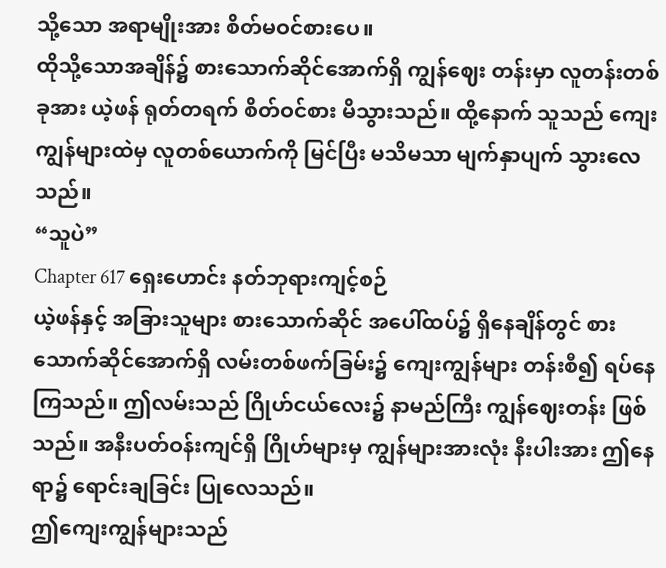သို့သော အရာမျိုးအား စိတ်မဝင်စားပေ။
ထိုသို့သောအချိန်၌ စားသောက်ဆိုင်အောက်ရှိ ကျွန်ဈေး တန်းမှာ လူတန်းတစ်ခုအား ယဲ့ဖန် ရုတ်တရက် စိတ်ဝင်စား မိသွားသည်။ ထို့နောက် သူသည် ကျေးကျွန်များထဲမှ လူတစ်ယောက်ကို မြင်ပြီး မသိမသာ မျက်နှာပျက် သွားလေသည်။
“သူပဲ”
Chapter 617 ရှေးဟောင်း နတ်ဘုရားကျင့်စဉ်
ယဲ့ဖန်နှင့် အခြားသူများ စားသောက်ဆိုင် အပေါ်ထပ်၌ ရှိနေချိန်တွင် စားသောက်ဆိုင်အောက်ရှိ လမ်းတစ်ဖက်ခြမ်း၌ ကျေးကျွန်များ တန်းစီ၍ ရပ်နေကြသည်။ ဤလမ်းသည် ဂြိုဟ်ငယ်လေး၌ နာမည်ကြီး ကျွန်ဈေးတန်း ဖြစ်သည်။ အနီးပတ်ဝန်းကျင်ရှိ ဂြိုဟ်များမှ ကျွန်များအားလုံး နီးပါးအား ဤနေရာ၌ ရောင်းချခြင်း ပြုလေသည်။
ဤကျေးကျွန်များသည်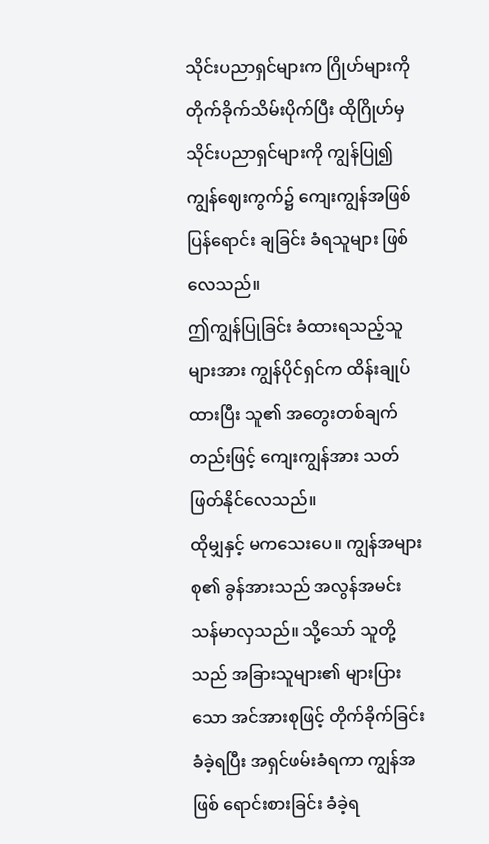သိုင်းပညာရှင်များက ဂြိုဟ်များကို တိုက်ခိုက်သိမ်းပိုက်ပြီး ထိုဂြိုဟ်မှ သိုင်းပညာရှင်များကို ကျွန်ပြု၍ ကျွန်ဈေးကွက်၌ ကျေးကျွန်အဖြစ် ပြန်ရောင်း ချခြင်း ခံရသူများ ဖြစ်လေသည်။
ဤကျွန်ပြုခြင်း ခံထားရသည့်သူများအား ကျွန်ပိုင်ရှင်က ထိန်းချုပ်ထားပြီး သူ၏ အတွေးတစ်ချက်တည်းဖြင့် ကျေးကျွန်အား သတ်ဖြတ်နိုင်လေသည်။
ထိုမျှနှင့် မကသေးပေ။ ကျွန်အများစု၏ ခွန်အားသည် အလွန်အမင်း သန်မာလှသည်။ သို့သော် သူတို့သည် အခြားသူများ၏ များပြားသော အင်အားစုဖြင့် တိုက်ခိုက်ခြင်း ခံခဲ့ရပြီး အရှင်ဖမ်းခံရကာ ကျွန်အဖြစ် ရောင်းစားခြင်း ခံခဲ့ရ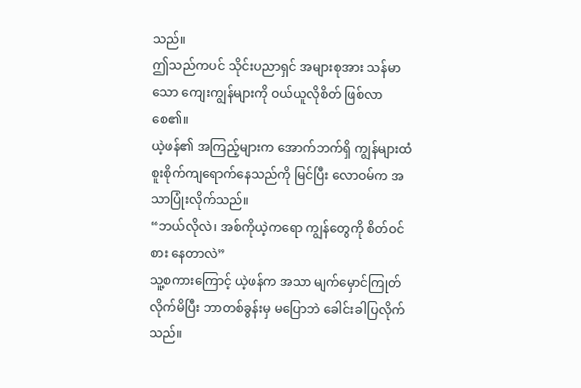သည်။
ဤသည်ကပင် သိုင်းပညာရှင် အများစုအား သန်မာသော ကျေးကျွန်များကို ဝယ်ယူလိုစိတ် ဖြစ်လာစေ၏။
ယဲ့ဖန်၏ အကြည့်များက အောက်ဘက်ရှိ ကျွန်များထံ စူးစိုက်ကျရောက်နေသည်ကို မြင်ပြီး လောဝမ်က အသာပြုံးလိုက်သည်။
“ဘယ်လိုလဲ၊ အစ်ကိုယဲ့ကရော ကျွန်တွေကို စိတ်ဝင်စား နေတာလဲ”
သူ့စကားကြောင့် ယဲ့ဖန်က အသာ မျက်မှောင်ကြုတ် လိုက်မိပြီး ဘာတစ်ခွန်းမှ မပြောဘဲ ခေါင်းခါပြလိုက်သည်။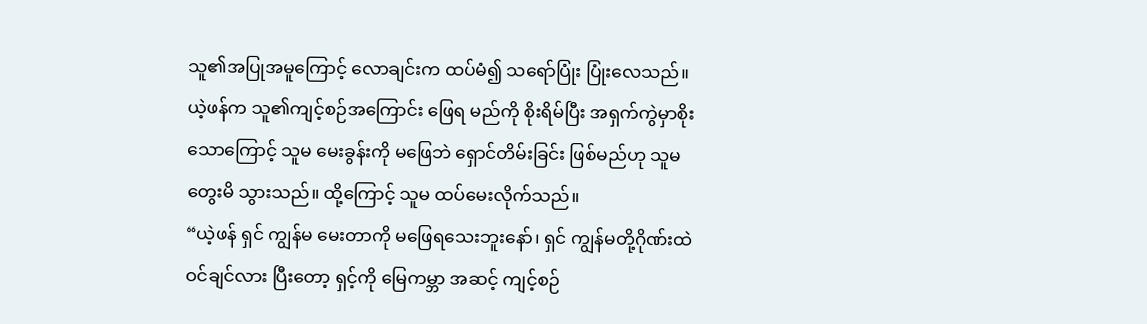သူ၏အပြုအမူကြောင့် လောချင်းက ထပ်မံ၍ သရော်ပြုံး ပြုံးလေသည်။ ယဲ့ဖန်က သူ၏ကျင့်စဉ်အကြောင်း ဖြေရ မည်ကို စိုးရိမ်ပြီး အရှက်ကွဲမှာစိုးသောကြောင့် သူမ မေးခွန်းကို မဖြေဘဲ ရှောင်တိမ်းခြင်း ဖြစ်မည်ဟု သူမ တွေးမိ သွားသည်။ ထို့ကြောင့် သူမ ထပ်မေးလိုက်သည်။
“ယဲ့ဖန် ရှင် ကျွန်မ မေးတာကို မဖြေရသေးဘူးနော်၊ ရှင် ကျွန်မတို့ဂိုဏ်းထဲဝင်ချင်လား ပြီးတော့ ရှင့်ကို မြေကမ္ဘာ အဆင့် ကျင့်စဉ်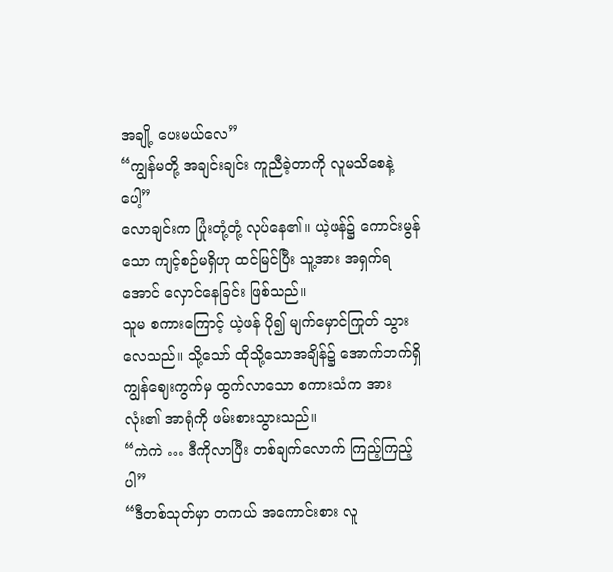အချို့ ပေးမယ်လေ”
“ကျွန်မတို့ အချင်းချင်း ကူညီခဲ့တာကို လူမသိစေနဲ့ပေါ့”
လောချင်းက ပြုံးတုံ့တုံ့ လုပ်နေ၏။ ယဲ့ဖန်၌ ကောင်းမွန်သော ကျင့်စဉ်မရှိဟု ထင်မြင်ပြီး သူ့အား အရှက်ရအောင် လှောင်နေခြင်း ဖြစ်သည်။
သူမ စကားကြောင့် ယဲ့ဖန် ပို၍ မျက်မှောင်ကြုတ် သွားလေသည်။ သို့သော် ထိုသို့သောအချိန်၌ အောက်ဘက်ရှိ ကျွန်ဈေးကွက်မှ ထွက်လာသော စကားသံက အားလုံး၏ အာရုံကို ဖမ်းစားသွားသည်။
“ကဲကဲ … ဒီကိုလာပြီး တစ်ချက်လောက် ကြည့်ကြည့်ပါ”
“ဒီတစ်သုတ်မှာ တကယ် အကောင်းစား လူ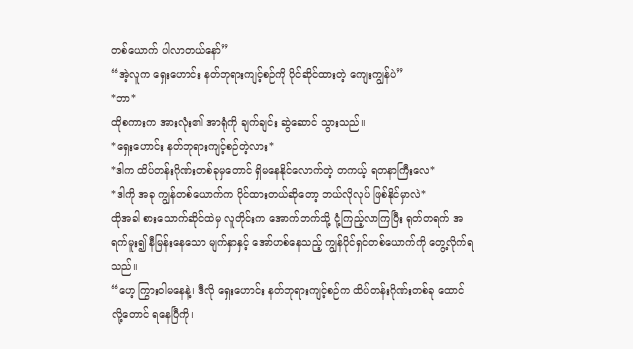တစ်ယောက် ပါလာတယ်နော်”
“အဲ့လူက ရှေးဟောင်း နတ်ဘုရားကျင့်စဉ်ကို ပိုင်ဆိုင်ထားတဲ့ ကျေးကျွန်ပဲ”
*ဘာ*
ထိုစကားက အားလုံး၏ အာရုံကို ချက်ချင်း ဆွဲဆောင် သွားသည်။
*ရှေးဟောင်း နတ်ဘုရားကျင့်စဉ်တဲ့လား*
*ဒါက ထိပ်တန်းဂိုဏ်းတစ်ခုမှတောင် ရှိမနေနိုင်လောက်တဲ့ တကယ့် ရတနာကြီးလေ*
*ဒါကို အခု ကျွန်တစ်ယောက်က ပိုင်ထားတယ်ဆိုတော့ ဘယ်လိုလုပ် ဖြစ်နိုင်မှာလဲ*
ထိုအခါ စားသောက်ဆိုင်ထဲမှ လူတိုင်းက အောက်ဘက်သို့ ငုံ့ကြည့်လာကြပြီး ရုတ်တရက် အရက်မူး၍ နီမြန်းနေသော မျက်နှာနှင့် အော်ဟစ်နေသည့် ကျွန်ပိုင်ရှင်တစ်ယောက်ကို တွေ့လိုက်ရသည်။
“ဟေ့ ကြွားဝါမနေနဲ့၊ ဒီလို ရှေးဟောင်း နတ်ဘုရားကျင့်စဉ်က ထိပ်တန်းဂိုဏ်းတစ်ခု ထောင်လို့တောင် ရနေပြီကို၊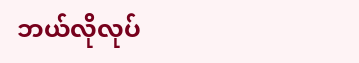ဘယ်လိုလုပ်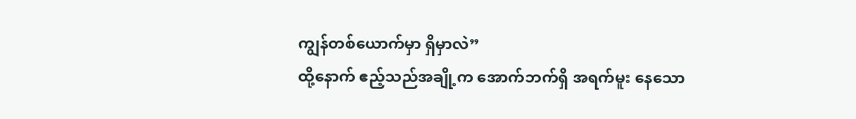ကျွန်တစ်ယောက်မှာ ရှိမှာလဲ”
ထို့နောက် ဧည့်သည်အချို့က အောက်ဘက်ရှိ အရက်မူး နေသော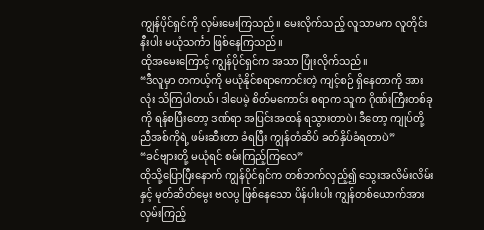ကျွန်ပိုင်ရှင်ကို လှမ်းမေးကြသည်။ မေးလိုက်သည့် လူသာမက လူတိုင်းနီးပါး မယုံသင်္ကာ ဖြစ်နေကြသည်။
ထိုအမေးကြောင့် ကျွန်ပိုင်ရှင်က အသာ ပြုံးလိုက်သည်။
“ဒီလူမှာ တကယ့်ကို မယုံနိုင်စရာကောင်းတဲ့ ကျင့်စဉ် ရှိနေတာကို အားလုံး သိကြပါတယ်၊ ဒါပေမဲ့ စိတ်မကောင်း စရာက သူက ဂိုဏ်းကြီးတစ်ခုကို ရန်စပြီးတော့ ဒဏ်ရာ အပြင်းအထန် ရသွားတာပဲ၊ ဒီတော့ ကျုပ်တို့ ညီအစ်ကိုရဲ့ ဖမ်းဆီးတာ ခံရပြီး ကျွန်တံဆိပ် ခတ်နှိပ်ခံရတာပဲ”
“ခင်ဗျားတို့ မယုံရင် စမ်းကြည့်ကြလေ”
ထိုသို့ပြောပြီးနောက် ကျွန်ပိုင်ရှင်က တစ်ဘက်လှည့်၍ သွေးအလိမ်းလိမ်းနှင့် မုတ်ဆိတ်မွေး ဗလပွ ဖြစ်နေသော ပိန်ပါးပါး ကျွန်တစ်ယောက်အား လှမ်းကြည့်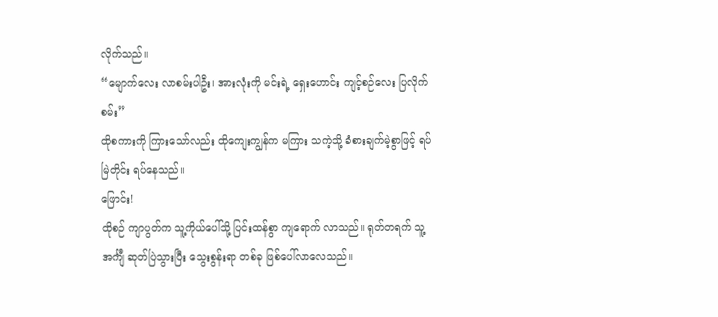လိုက်သည်။
“မျောက်လေး လာစမ်းပါဦး၊ အားလုံးကို မင်းရဲ့ ရှေးဟောင်း ကျင့်စဉ်လေး ပြလိုက်စမ်း”
ထိုစကားကို ကြားသော်လည်း ထိုကျေးကျွန်က မကြား သကဲ့သို့ ခံစားချက်မဲ့စွာဖြင့် ရပ်မြဲတိုင်း ရပ်နေသည်။
ဖြောင်း!
ထိုစဉ် ကျာပွတ်က သူ့ကိုယ်ပေါ်သို့ ပြင်းထန်စွာ ကျရောက် လာသည်။ ရုတ်တရက် သူ့အင်္ကျီ ဆုတ်ပြဲသွားပြီး သွေးစွန်းရာ တစ်ခု ဖြစ်ပေါ်လာလေသည်။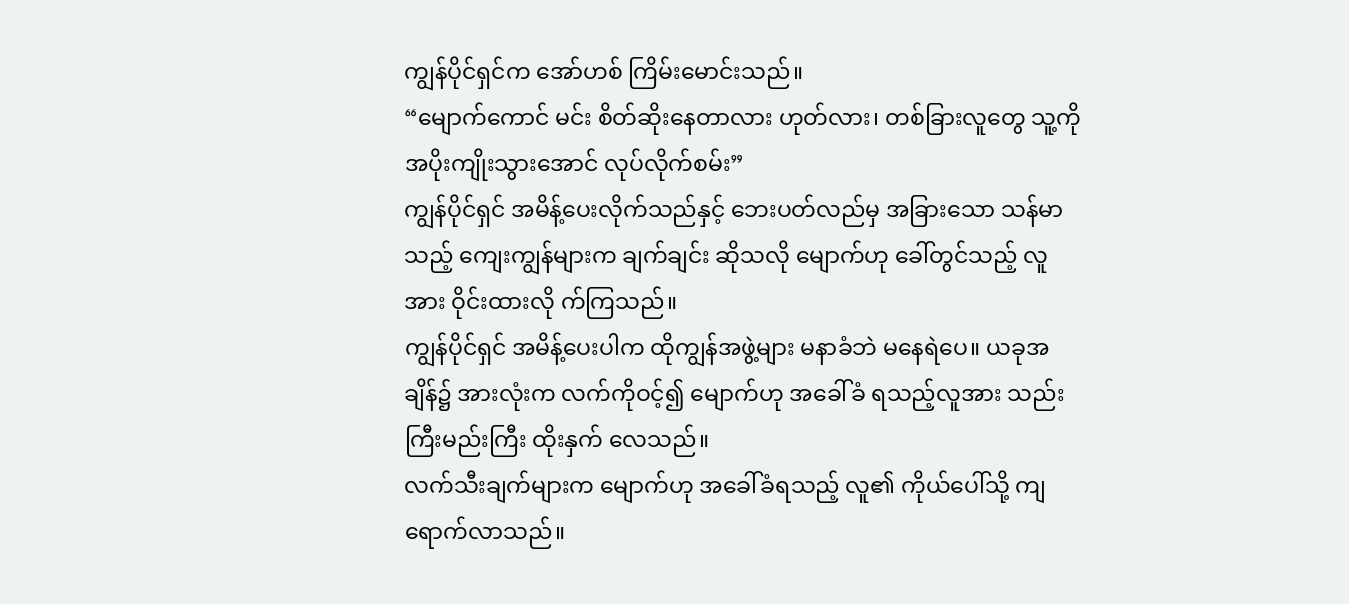ကျွန်ပိုင်ရှင်က အော်ဟစ် ကြိမ်းမောင်းသည်။
“မျောက်ကောင် မင်း စိတ်ဆိုးနေတာလား ဟုတ်လား၊ တစ်ခြားလူတွေ သူ့ကို အပိုးကျိုးသွားအောင် လုပ်လိုက်စမ်း”
ကျွန်ပိုင်ရှင် အမိန့်ပေးလိုက်သည်နှင့် ဘေးပတ်လည်မှ အခြားသော သန်မာသည့် ကျေးကျွန်များက ချက်ချင်း ဆိုသလို မျောက်ဟု ခေါ်တွင်သည့် လူအား ဝိုင်းထားလို က်ကြသည်။
ကျွန်ပိုင်ရှင် အမိန့်ပေးပါက ထိုကျွန်အဖွဲ့များ မနာခံဘဲ မနေရဲပေ။ ယခုအချိန်၌ အားလုံးက လက်ကိုဝင့်၍ မျောက်ဟု အခေါ်ခံ ရသည့်လူအား သည်းကြီးမည်းကြီး ထိုးနှက် လေသည်။
လက်သီးချက်များက မျောက်ဟု အခေါ်ခံရသည့် လူ၏ ကိုယ်ပေါ်သို့ ကျရောက်လာသည်။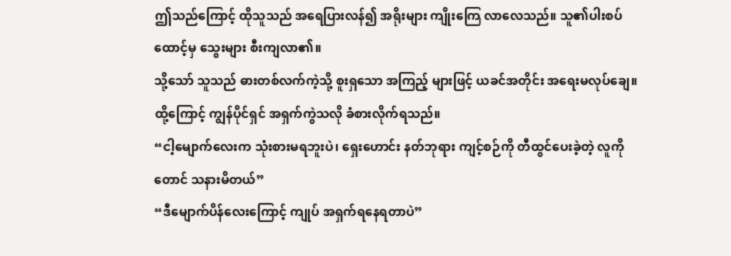ဤသည်ကြောင့် ထိုသူသည် အရေပြားလန်၍ အရိုးများ ကျိုးကြေ လာလေသည်။ သူ၏ပါးစပ်ထောင့်မှ သွေးများ စီးကျလာ၏။
သို့သော် သူသည် ဓားတစ်လက်ကဲ့သို့ စူးရှသော အကြည့် များဖြင့် ယခင်အတိုင်း အရေးမလုပ်ချေ။ ထို့ကြောင့် ကျွန်ပိုင်ရှင် အရှက်ကွဲသလို ခံစားလိုက်ရသည်။
“ငါ့မျောက်လေးက သုံးစားမရဘူးပဲ၊ ရှေးဟောင်း နတ်ဘုရား ကျင့်စဉ်ကို တီထွင်ပေးခဲ့တဲ့ လူကိုတောင် သနားမိတယ်”
“ဒီမျောက်ပိန်လေးကြောင့် ကျုပ် အရှက်ရနေရတာပဲ”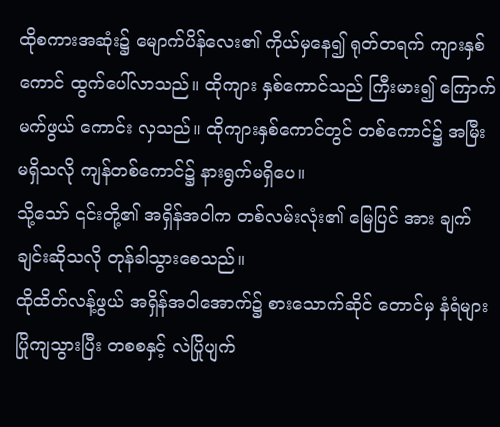ထိုစကားအဆုံး၌ မျောက်ပိန်လေး၏ ကိုယ်မှနေ၍ ရုတ်တရက် ကျားနှစ်ကောင် ထွက်ပေါ်လာသည်။ ထိုကျား နှစ်ကောင်သည် ကြီးမား၍ ကြောက်မက်ဖွယ် ကောင်း လှသည်။ ထိုကျားနှစ်ကောင်တွင် တစ်ကောင်၌ အမြီး မရှိသလို ကျန်တစ်ကောင်၌ နားရွက်မရှိပေ။
သို့သော် ၎င်းတို့၏ အရှိန်အဝါက တစ်လမ်းလုံး၏ မြေပြင် အား ချက်ချင်းဆိုသလို တုန်ခါသွားစေသည်။
ထိုထိတ်လန့်ဖွယ် အရှိန်အဝါအောက်၌ စားသောက်ဆိုင် တောင်မှ နံရံများ ပြိုကျသွားပြီး တစစနှင့် လဲပြိုပျက်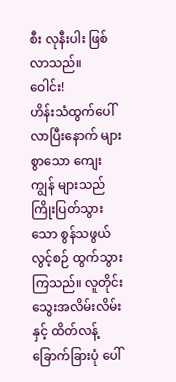စီး လုနီးပါး ဖြစ်လာသည်။
ဝေါင်း!
ဟိန်းသံထွက်ပေါ်လာပြီးနောက် များစွာသော ကျေးကျွန် များသည် ကြိုးပြတ်သွားသော စွန်သဖွယ် လွင့်စဉ် ထွက်သွားကြသည်။ လူတိုင်း သွေးအလိမ်းလိမ်းနှင့် ထိတ်လန့် ခြောက်ခြားပုံ ပေါ်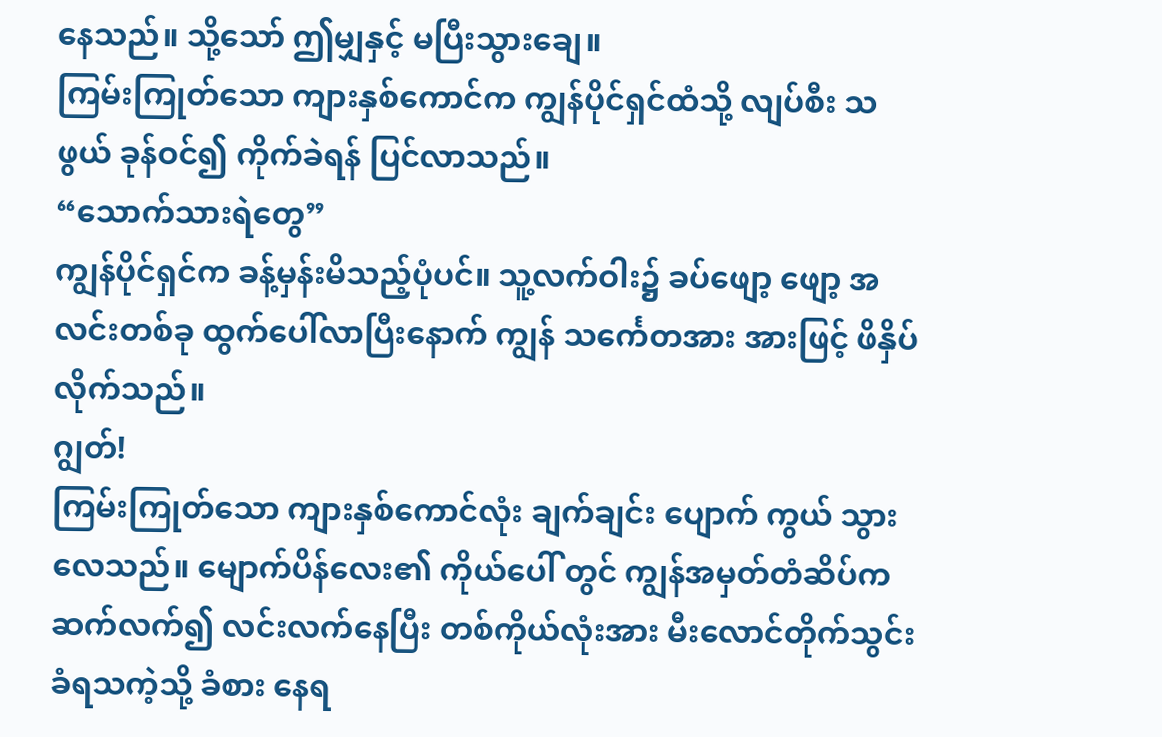နေသည်။ သို့သော် ဤမျှနှင့် မပြီးသွားချေ။
ကြမ်းကြုတ်သော ကျားနှစ်ကောင်က ကျွန်ပိုင်ရှင်ထံသို့ လျပ်စီး သဖွယ် ခုန်ဝင်၍ ကိုက်ခဲရန် ပြင်လာသည်။
“သောက်သားရဲတွေ”
ကျွန်ပိုင်ရှင်က ခန့်မှန်းမိသည့်ပုံပင်။ သူ့လက်ဝါး၌ ခပ်ဖျော့ ဖျော့ အလင်းတစ်ခု ထွက်ပေါ်လာပြီးနောက် ကျွန် သင်္ကေတအား အားဖြင့် ဖိနှိပ်လိုက်သည်။
ဂျွတ်!
ကြမ်းကြုတ်သော ကျားနှစ်ကောင်လုံး ချက်ချင်း ပျောက် ကွယ် သွားလေသည်။ မျောက်ပိန်လေး၏ ကိုယ်ပေါ် တွင် ကျွန်အမှတ်တံဆိပ်က ဆက်လက်၍ လင်းလက်နေပြီး တစ်ကိုယ်လုံးအား မီးလောင်တိုက်သွင်းခံရသကဲ့သို့ ခံစား နေရ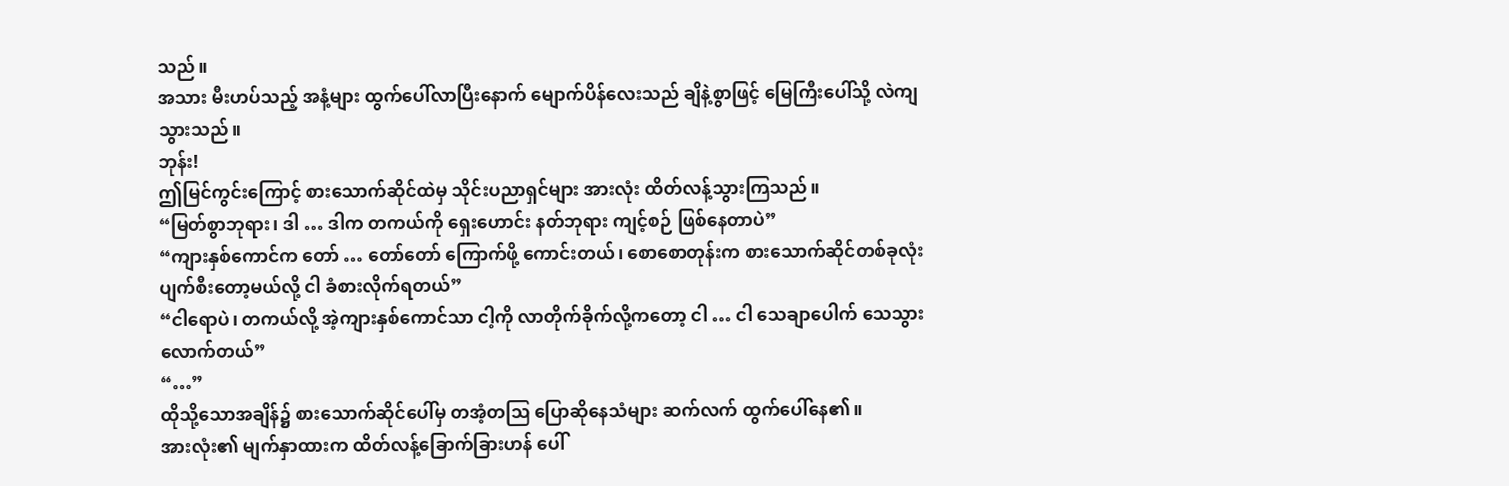သည်။
အသား မီးဟပ်သည့် အနံ့များ ထွက်ပေါ်လာပြီးနောက် မျောက်ပိန်လေးသည် ချိနဲ့စွာဖြင့် မြေကြီးပေါ်သို့ လဲကျ သွားသည်။
ဘုန်း!
ဤမြင်ကွင်းကြောင့် စားသောက်ဆိုင်ထဲမှ သိုင်းပညာရှင်များ အားလုံး ထိတ်လန့်သွားကြသည်။
“မြတ်စွာဘုရား၊ ဒါ … ဒါက တကယ်ကို ရှေးဟောင်း နတ်ဘုရား ကျင့်စဉ် ဖြစ်နေတာပဲ”
“ကျားနှစ်ကောင်က တော် … တော်တော် ကြောက်ဖို့ ကောင်းတယ်၊ စောစောတုန်းက စားသောက်ဆိုင်တစ်ခုလုံး ပျက်စီးတော့မယ်လို့ ငါ ခံစားလိုက်ရတယ်”
“ငါရောပဲ၊ တကယ်လို့ အဲ့ကျားနှစ်ကောင်သာ ငါ့ကို လာတိုက်ခိုက်လို့ကတော့ ငါ … ငါ သေချာပေါက် သေသွားလောက်တယ်”
“…”
ထိုသို့သောအချိန်၌ စားသောက်ဆိုင်ပေါ်မှ တအံ့တဩ ပြောဆိုနေသံများ ဆက်လက် ထွက်ပေါ်နေ၏။
အားလုံး၏ မျက်နှာထားက ထိတ်လန့်ခြောက်ခြားဟန် ပေါ်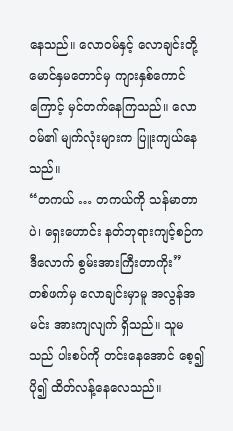နေသည်။ လောဝမ်နှင့် လောချင်းတို့ မောင်နှမတောင်မှ ကျားနှစ်ကောင်ကြောင့် မှင်တက်နေကြသည်။ လောဝမ်၏ မျက်လုံးများက ပြူးကျယ်နေသည်။
“တကယ် … တကယ်ကို သန်မာတာပဲ၊ ရှေးဟောင်း နတ်ဘုရားကျင့်စဉ်က ဒီလောက် စွမ်းအားကြီးတာကိုး”
တစ်ဖက်မှ လောချင်းမှာမူ အလွန်အမင်း အားကျလျက် ရှိသည်။ သူမသည် ပါးစပ်ကို တင်းနေအောင် စေ့၍ ပို၍ ထိတ်လန့်နေလေသည်။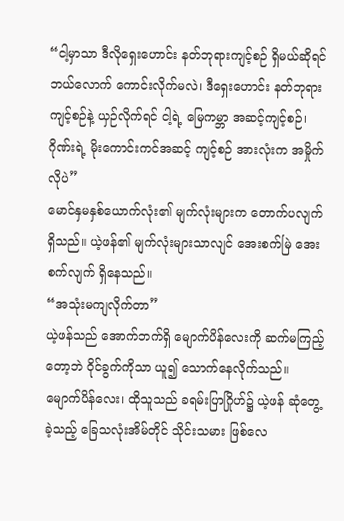“ငါ့မှာသာ ဒီလိုရှေးဟောင်း နတ်ဘုရားကျင့်စဉ် ရှိမယ်ဆိုရင် ဘယ်လောက် ကောင်းလိုက်မလဲ၊ ဒီရှေးဟောင်း နတ်ဘုရားကျင့်စဉ်နဲ့ ယှဉ်လိုက်ရင် ငါ့ရဲ့ မြေကမ္ဘာ အဆင့်ကျင့်စဉ်၊ ဂိုဏ်းရဲ့ မိုးကောင်းကင်အဆင့် ကျင့်စဉ် အားလုံးက အမှိုက်လိုပဲ”
မောင်နှမနှစ်ယောက်လုံး၏ မျက်လုံးများက တောက်ပလျက် ရှိသည်။ ယဲ့ဖန်၏ မျက်လုံးများသာလျင် အေးစက်မြဲ အေးစက်လျက် ရှိနေသည်။
“အသုံးမကျလိုက်တာ”
ယဲ့ဖန်သည် အောက်ဘက်ရှိ မျောက်ပိန်လေးကို ဆက်မကြည့် တော့ဘဲ ဝိုင်ခွက်ကိုသာ ယူ၍ သောက်နေလိုက်သည်။
မျောက်ပိန်လေး၊ ထိုသူသည် ခရမ်းပြာဂြိုဟ်၌ ယဲ့ဖန် ဆုံတွေ့ခဲ့သည့် ခြေသလုံးအိမ်တိုင် သိုင်းသမား ဖြစ်လေ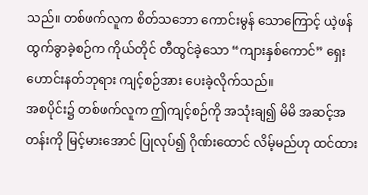သည်။ တစ်ဖက်လူက စိတ်သဘော ကောင်းမွန် သောကြောင့် ယဲ့ဖန် ထွက်ခွာခဲ့စဉ်က ကိုယ်တိုင် တီထွင်ခဲ့သော “ကျားနှစ်ကောင်” ရှေးဟောင်းနတ်ဘုရား ကျင့်စဉ်အား ပေးခဲ့လိုက်သည်။
အစပိုင်း၌ တစ်ဖက်လူက ဤကျင့်စဉ်ကို အသုံးချ၍ မိမိ အဆင့်အတန်းကို မြင့်မားအောင် ပြုလုပ်၍ ဂိုဏ်းထောင် လိမ့်မည်ဟု ထင်ထား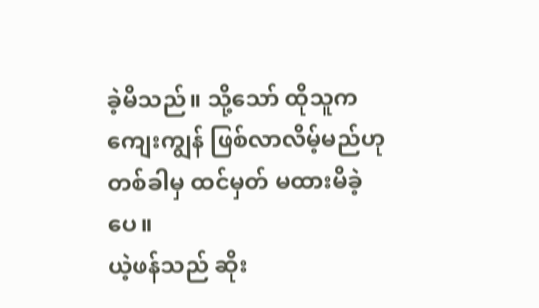ခဲ့မိသည်။ သို့သော် ထိုသူက ကျေးကျွန် ဖြစ်လာလိမ့်မည်ဟု တစ်ခါမှ ထင်မှတ် မထားမိခဲ့ပေ။
ယဲ့ဖန်သည် ဆိုး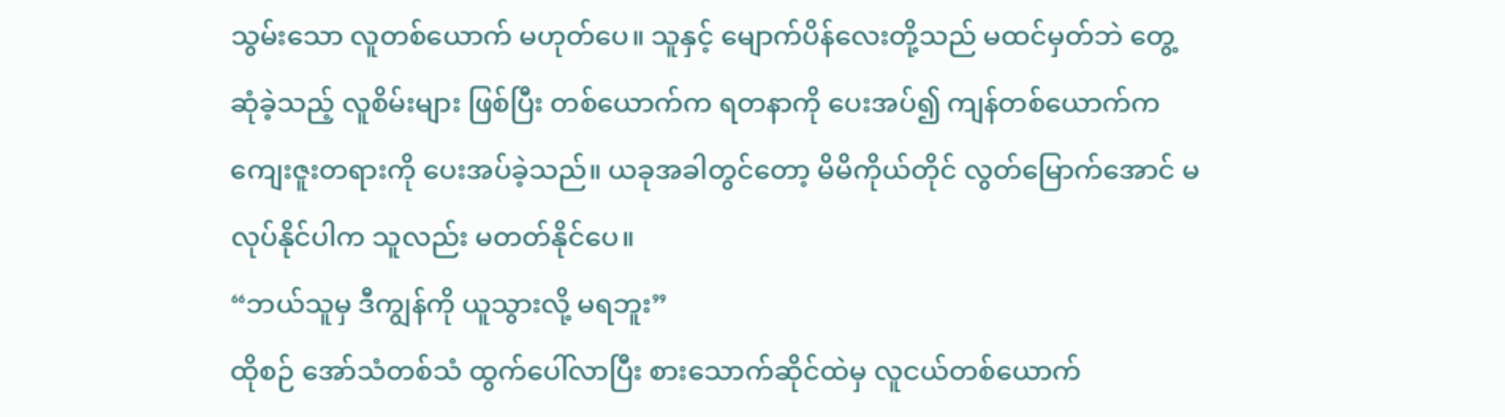သွမ်းသော လူတစ်ယောက် မဟုတ်ပေ။ သူနှင့် မျောက်ပိန်လေးတို့သည် မထင်မှတ်ဘဲ တွေ့ဆုံခဲ့သည့် လူစိမ်းများ ဖြစ်ပြီး တစ်ယောက်က ရတနာကို ပေးအပ်၍ ကျန်တစ်ယောက်က ကျေးဇူးတရားကို ပေးအပ်ခဲ့သည်။ ယခုအခါတွင်တော့ မိမိကိုယ်တိုင် လွတ်မြောက်အောင် မလုပ်နိုင်ပါက သူလည်း မတတ်နိုင်ပေ။
“ဘယ်သူမှ ဒီကျွန်ကို ယူသွားလို့ မရဘူး”
ထိုစဉ် အော်သံတစ်သံ ထွက်ပေါ်လာပြီး စားသောက်ဆိုင်ထဲမှ လူငယ်တစ်ယောက်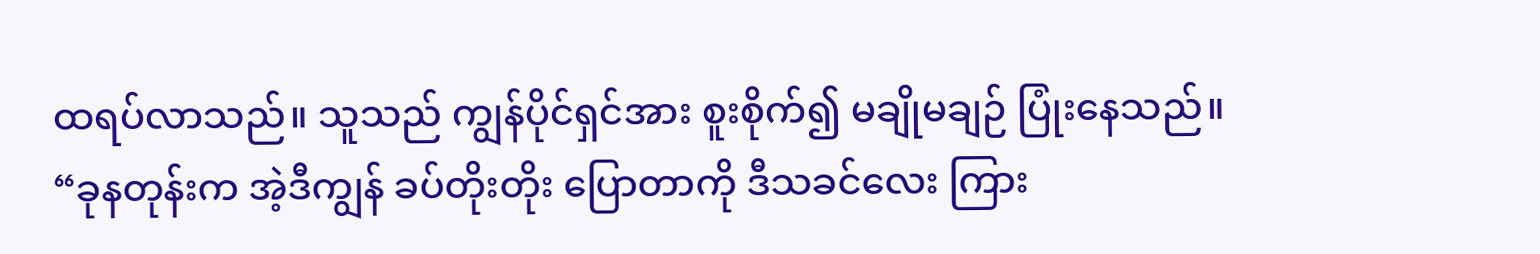ထရပ်လာသည်။ သူသည် ကျွန်ပိုင်ရှင်အား စူးစိုက်၍ မချိုမချဉ် ပြုံးနေသည်။
“ခုနတုန်းက အဲ့ဒီကျွန် ခပ်တိုးတိုး ပြောတာကို ဒီသခင်လေး ကြား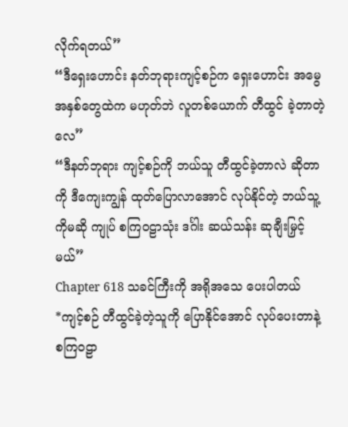လိုက်ရတယ်”
“ဒီရှေးဟောင်း နတ်ဘုရားကျင့်စဉ်က ရှေးဟောင်း အမွေအနှစ်တွေထဲက မဟုတ်ဘဲ လူတစ်ယောက် တီထွင် ခဲ့တာတဲ့လေ”
“ဒီနတ်ဘုရား ကျင့်စဉ်ကို ဘယ်သူ တီထွင်ခဲ့တာလဲ ဆိုတာကို ဒီကျေးကျွန် ထုတ်ပြောလာအောင် လုပ်နိုင်တဲ့ ဘယ်သူ့ ကိုမဆို ကျုပ် စကြဝဠာသုံး ဒင်္ဂါး ဆယ်သန်း ဆုချီးမြှင့်မယ်”
Chapter 618 သခင်ကြီးကို အရိုအသေ ပေးပါတယ်
*ကျင့်စဉ် တီထွင်ခဲ့တဲ့သူကို ပြောနိုင်အောင် လုပ်ပေးတာနဲ့ စကြဝဠာ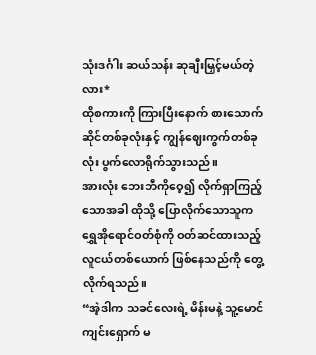သုံးဒင်္ဂါး ဆယ်သန်း ဆုချီးမြှင့်မယ်တဲ့လား*
ထိုစကားကို ကြားပြီးနောက် စားသောက်ဆိုင်တစ်ခုလုံးနှင့် ကျွန်ဈေးကွက်တစ်ခုလုံး ပွက်လောရိုက်သွားသည်။
အားလုံး ဘေးဘီကိုဝေ့၍ လိုက်ရှာကြည့်သောအခါ ထိုသို့ ပြောလိုက်သောသူက ရွှေအိုရောင်ဝတ်စုံကို ဝတ်ဆင်ထားသည့် လူငယ်တစ်ယောက် ဖြစ်နေသည်ကို တွေ့လိုက်ရသည်။
“အဲ့ဒါက သခင်လေးရဲ့ မိန်းမနဲ့ သူ့မောင် ကျင်းရှောက် မ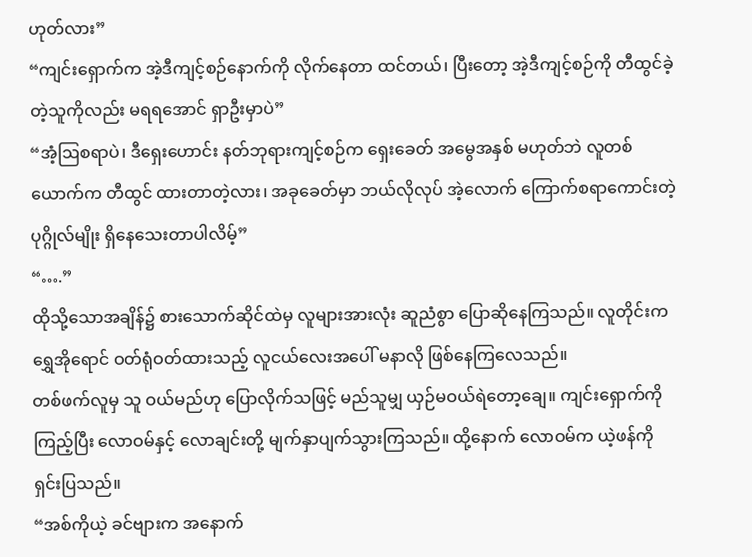ဟုတ်လား”
“ကျင်းရှောက်က အဲ့ဒီကျင့်စဉ်နောက်ကို လိုက်နေတာ ထင်တယ်၊ ပြီးတော့ အဲ့ဒီကျင့်စဉ်ကို တီထွင်ခဲ့တဲ့သူကိုလည်း မရရအောင် ရှာဦးမှာပဲ”
“အံ့ဩစရာပဲ၊ ဒီရှေးဟောင်း နတ်ဘုရားကျင့်စဉ်က ရှေးခေတ် အမွေအနှစ် မဟုတ်ဘဲ လူတစ်ယောက်က တီထွင် ထားတာတဲ့လား၊ အခုခေတ်မှာ ဘယ်လိုလုပ် အဲ့လောက် ကြောက်စရာကောင်းတဲ့ ပုဂ္ဂိုလ်မျိုး ရှိနေသေးတာပါလိမ့်”
“….”
ထိုသို့သောအချိန်၌ စားသောက်ဆိုင်ထဲမှ လူများအားလုံး ဆူညံစွာ ပြောဆိုနေကြသည်။ လူတိုင်းက ရွှေအိုရောင် ဝတ်ရုံဝတ်ထားသည့် လူငယ်လေးအပေါ် မနာလို ဖြစ်နေကြလေသည်။
တစ်ဖက်လူမှ သူ ဝယ်မည်ဟု ပြောလိုက်သဖြင့် မည်သူမျှ ယှဉ်မဝယ်ရဲတော့ချေ။ ကျင်းရှောက်ကိုကြည့်ပြီး လောဝမ်နှင့် လောချင်းတို့ မျက်နှာပျက်သွားကြသည်။ ထို့နောက် လောဝမ်က ယဲ့ဖန်ကို ရှင်းပြသည်။
“အစ်ကိုယဲ့ ခင်ဗျားက အနောက်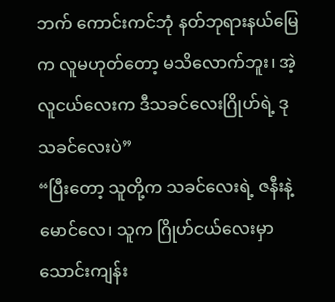ဘက် ကောင်းကင်ဘုံ နတ်ဘုရားနယ်မြေက လူမဟုတ်တော့ မသိလောက်ဘူး၊ အဲ့လူငယ်လေးက ဒီသခင်လေးဂြိုဟ်ရဲ့ ဒုသခင်လေးပဲ”
“ပြီးတော့ သူတို့က သခင်လေးရဲ့ ဇနီးနဲ့ မောင်လေ၊ သူက ဂြိုဟ်ငယ်လေးမှာ သောင်းကျန်း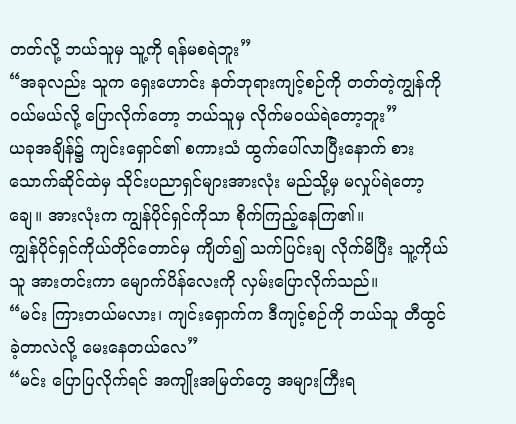တတ်လို့ ဘယ်သူမှ သူ့ကို ရန်မစရဲဘူး”
“အခုလည်း သူက ရှေးဟောင်း နတ်ဘုရားကျင့်စဉ်ကို တတ်တဲ့ကျွန်ကို ဝယ်မယ်လို့ ပြောလိုက်တော့ ဘယ်သူမှ လိုက်မဝယ်ရဲတော့ဘူး”
ယခုအချိန်၌ ကျင်းရှောင်၏ စကားသံ ထွက်ပေါ်လာပြီးနောက် စားသောက်ဆိုင်ထဲမှ သိုင်းပညာရှင်များအားလုံး မည်သို့မှ မလှုပ်ရဲတော့ချေ။ အားလုံးက ကျွန်ပိုင်ရှင်ကိုသာ စိုက်ကြည့်နေကြ၏။
ကျွန်ပိုင်ရှင်ကိုယ်တိုင်တောင်မှ ကျိတ်၍ သက်ပြင်းချ လိုက်မိပြီး သူ့ကိုယ်သူ အားတင်းကာ မျောက်ပိန်လေးကို လှမ်းပြောလိုက်သည်။
“မင်း ကြားတယ်မလား၊ ကျင်းရှောက်က ဒီကျင့်စဉ်ကို ဘယ်သူ တီထွင်ခဲ့တာလဲလို့ မေးနေတယ်လေ”
“မင်း ပြောပြလိုက်ရင် အကျိုးအမြတ်တွေ အများကြီးရ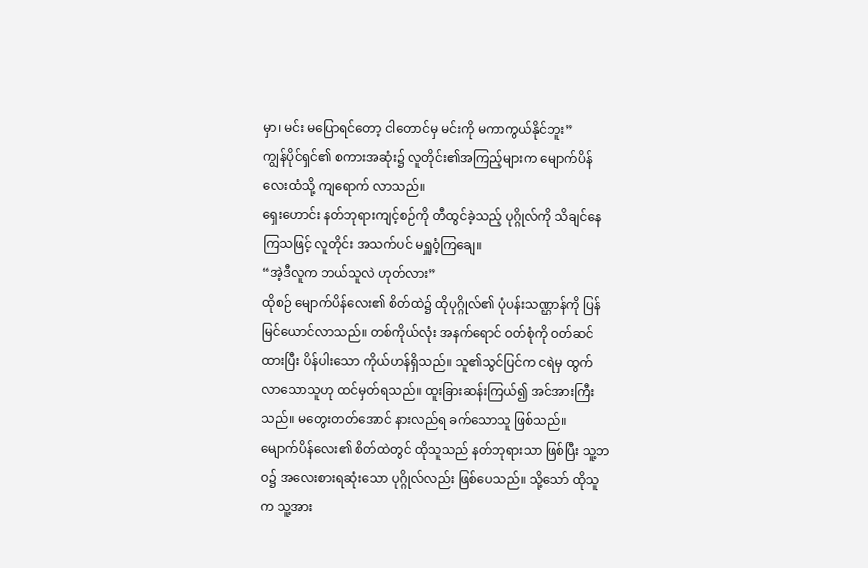မှာ၊ မင်း မပြောရင်တော့ ငါတောင်မှ မင်းကို မကာကွယ်နိုင်ဘူး”
ကျွန်ပိုင်ရှင်၏ စကားအဆုံး၌ လူတိုင်း၏အကြည့်များက မျောက်ပိန်လေးထံသို့ ကျရောက် လာသည်။
ရှေးဟောင်း နတ်ဘုရားကျင့်စဉ်ကို တီထွင်ခဲ့သည့် ပုဂ္ဂိုလ်ကို သိချင်နေကြသဖြင့် လူတိုင်း အသက်ပင် မရှူဝံ့ကြချေ။
“အဲ့ဒီလူက ဘယ်သူလဲ ဟုတ်လား”
ထိုစဉ် မျောက်ပိန်လေး၏ စိတ်ထဲ၌ ထိုပုဂ္ဂိုလ်၏ ပုံပန်းသဏ္ဌာန်ကို ပြန်မြင်ယောင်လာသည်။ တစ်ကိုယ်လုံး အနက်ရောင် ဝတ်စုံကို ဝတ်ဆင်ထားပြီး ပိန်ပါးသော ကိုယ်ဟန်ရှိသည်။ သူ၏သွင်ပြင်က ငရဲမှ ထွက်လာသောသူဟု ထင်မှတ်ရသည်။ ထူးခြားဆန်းကြယ်၍ အင်အားကြီးသည်။ မတွေးတတ်အောင် နားလည်ရ ခက်သောသူ ဖြစ်သည်။
မျောက်ပိန်လေး၏ စိတ်ထဲတွင် ထိုသူသည် နတ်ဘုရားသာ ဖြစ်ပြီး သူ့ဘဝ၌ အလေးစားရဆုံးသော ပုဂ္ဂိုလ်လည်း ဖြစ်ပေသည်။ သို့သော် ထိုသူက သူ့အား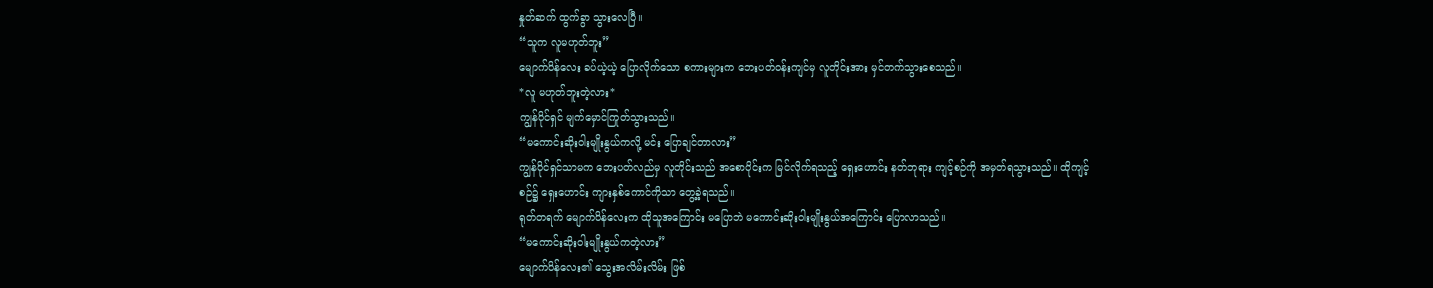နှုတ်ဆက် ထွက်ခွာ သွားလေပြီ။
“သူက လူမဟုတ်ဘူး”
မျောက်ပိန်လေး ခပ်ယဲ့ယဲ့ ပြောလိုက်သော စကားများက ဘေးပတ်ဝန်းကျင်မှ လူတိုင်းအား မှင်တက်သွားစေသည်။
*လူ မဟုတ်ဘူးတဲ့လား*
ကျွန်ပိုင်ရှင် မျက်မှောင်ကြုတ်သွားသည်။
“မကောင်းဆိုးဝါးမျိုးနွယ်ကလို့ မင်း ပြောချင်တာလား”
ကျွန်ပိုင်ရှင်သာမက ဘေးပတ်လည်မှ လူတိုင်းသည် အစောပိုင်းက မြင်လိုက်ရသည့် ရှေးဟောင်း နတ်ဘုရား ကျင့်စဉ်ကို အမှတ်ရသွားသည်။ ထိုကျင့်စဉ်၌ ရှေးဟောင်း ကျားနှစ်ကောင်ကိုသာ တွေ့ခဲ့ရသည်။
ရုတ်တရက် မျောက်ပိန်လေးက ထိုသူအကြောင်း မပြောဘဲ မကောင်းဆိုးဝါးမျိုးနွယ်အကြောင်း ပြောလာသည်။
“မကောင်းဆိုးဝါးမျိုးနွယ်ကတဲ့လား”
မျောက်ပိန်လေး၏ သွေးအလိမ်းလိမ်း ဖြစ်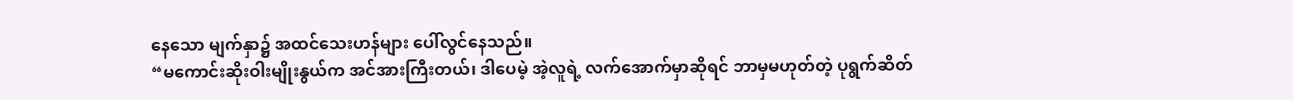နေသော မျက်နှာ၌ အထင်သေးဟန်များ ပေါ်လွင်နေသည်။
“မကောင်းဆိုးဝါးမျိုးနွယ်က အင်အားကြီးတယ်၊ ဒါပေမဲ့ အဲ့လူရဲ့ လက်အောက်မှာဆိုရင် ဘာမှမဟုတ်တဲ့ ပုရွက်ဆိတ်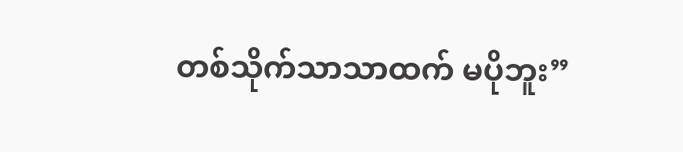တစ်သိုက်သာသာထက် မပိုဘူး”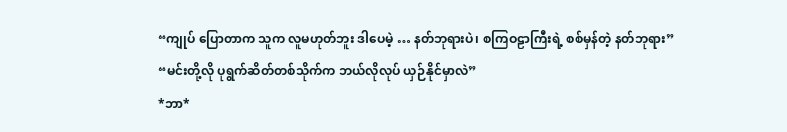“ကျုပ် ပြောတာက သူက လူမဟုတ်ဘူး ဒါပေမဲ့ … နတ်ဘုရားပဲ၊ စကြဝဠာကြီးရဲ့ စစ်မှန်တဲ့ နတ်ဘုရား”
“မင်းတို့လို ပုရွက်ဆိတ်တစ်သိုက်က ဘယ်လိုလုပ် ယှဉ်နိုင်မှာလဲ”
*ဘာ*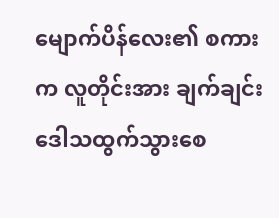မျောက်ပိန်လေး၏ စကားက လူတိုင်းအား ချက်ချင်း ဒေါသထွက်သွားစေ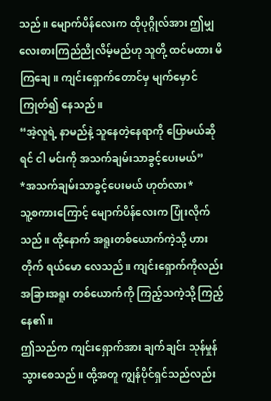သည်။ မျောက်ပိန်လေးက ထိုပုဂ္ဂိုလ်အား ဤမျှ လေးစားကြည်ညိုလိမ့်မည်ဟု သူတို့ ထင်မထား မိကြချေ။ ကျင်းရှောက်တောင်မှ မျက်မှောင်ကြုတ်၍ နေသည်။
“အဲ့လူရဲ့ နာမည်နဲ့ သူနေတဲ့နေရာကို ပြောမယ်ဆိုရင် ငါ မင်းကို အသက်ချမ်းသာခွင့်ပေးမယ်”
*အသက်ချမ်းသာခွင့်ပေးမယ် ဟုတ်လား*
သူ့စကားကြောင့် မျောက်ပိန်လေးက ပြုံးလိုက်သည်။ ထို့နောက် အရူးတစ်ယောက်ကဲ့သို့ ဟားတိုက် ရယ်မော လေသည်။ ကျင်းရှောက်ကိုလည်း အခြားအရူး တစ်ယောက်ကို ကြည့်သကဲ့သို့ ကြည့်နေ၏။
ဤသည်က ကျင်းရှောက်အား ချက်ချင်း သုန်မှုန် သွားစေသည်။ ထို့အတူ ကျွန်ပိုင်ရှင်သည်လည်း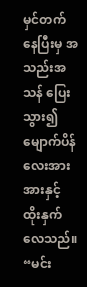မှင်တက် နေပြီးမှ အသည်းအသန် ပြေးသွား၍ မျောက်ပိန်လေးအား အားနှင့် ထိုးနှက်လေသည်။
“မင်း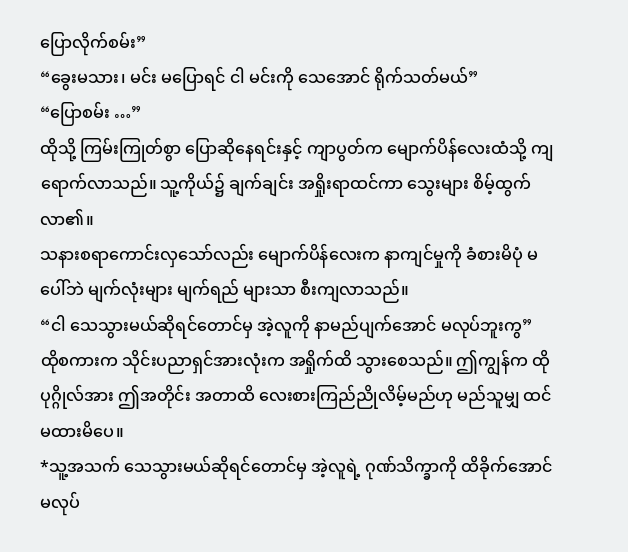ပြောလိုက်စမ်း”
“ခွေးမသား၊ မင်း မပြောရင် ငါ မင်းကို သေအောင် ရိုက်သတ်မယ်”
“ပြောစမ်း …”
ထိုသို့ ကြမ်းကြုတ်စွာ ပြောဆိုနေရင်းနှင့် ကျာပွတ်က မျောက်ပိန်လေးထံသို့ ကျရောက်လာသည်။ သူ့ကိုယ်၌ ချက်ချင်း အရှိုးရာထင်ကာ သွေးများ စိမ့်ထွက်လာ၏။
သနားစရာကောင်းလှသော်လည်း မျောက်ပိန်လေးက နာကျင်မှုကို ခံစားမိပုံ မပေါ်ဘဲ မျက်လုံးများ မျက်ရည် များသာ စီးကျလာသည်။
“ငါ သေသွားမယ်ဆိုရင်တောင်မှ အဲ့လူကို နာမည်ပျက်အောင် မလုပ်ဘူးကွ”
ထိုစကားက သိုင်းပညာရှင်အားလုံးက အရှိုက်ထိ သွားစေသည်။ ဤကျွန်က ထိုပုဂ္ဂိုလ်အား ဤအတိုင်း အတာထိ လေးစားကြည်ညိုလိမ့်မည်ဟု မည်သူမျှ ထင်မထားမိပေ။
*သူ့အသက် သေသွားမယ်ဆိုရင်တောင်မှ အဲ့လူရဲ့ ဂုဏ်သိက္ခာကို ထိခိုက်အောင် မလုပ်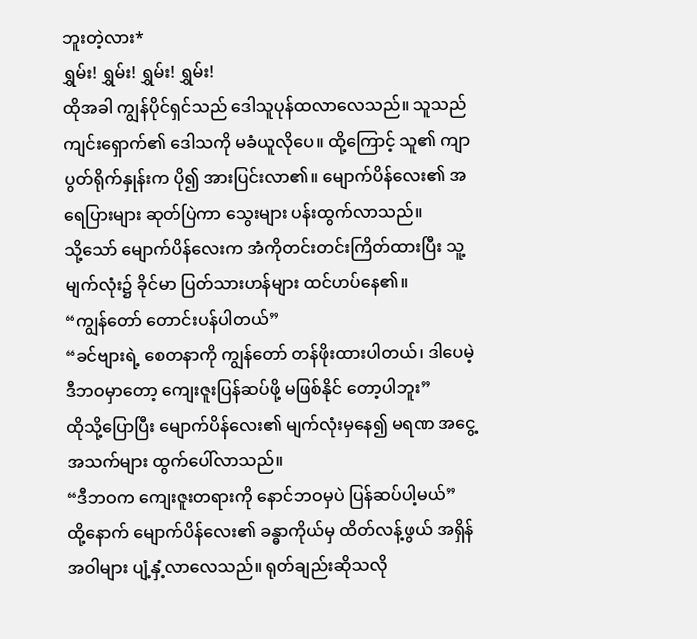ဘူးတဲ့လား*
ရွှမ်း! ရွှမ်း! ရွှမ်း! ရွှမ်း!
ထိုအခါ ကျွန်ပိုင်ရှင်သည် ဒေါသူပုန်ထလာလေသည်။ သူသည် ကျင်းရှောက်၏ ဒေါသကို မခံယူလိုပေ။ ထို့ကြောင့် သူ၏ ကျာပွတ်ရိုက်နှုန်းက ပို၍ အားပြင်းလာ၏။ မျောက်ပိန်လေး၏ အရေပြားများ ဆုတ်ပြဲကာ သွေးများ ပန်းထွက်လာသည်။
သို့သော် မျောက်ပိန်လေးက အံကိုတင်းတင်းကြိတ်ထားပြီး သူ့မျက်လုံး၌ ခိုင်မာ ပြတ်သားဟန်များ ထင်ဟပ်နေ၏။
“ကျွန်တော် တောင်းပန်ပါတယ်”
“ခင်ဗျားရဲ့ စေတနာကို ကျွန်တော် တန်ဖိုးထားပါတယ်၊ ဒါပေမဲ့ ဒီဘဝမှာတော့ ကျေးဇူးပြန်ဆပ်ဖို့ မဖြစ်နိုင် တော့ပါဘူး”
ထိုသို့ပြောပြီး မျောက်ပိန်လေး၏ မျက်လုံးမှနေ၍ မရဏ အငွေ့အသက်များ ထွက်ပေါ်လာသည်။
“ဒီဘဝက ကျေးဇူးတရားကို နောင်ဘဝမှပဲ ပြန်ဆပ်ပါ့မယ်”
ထို့နောက် မျောက်ပိန်လေး၏ ခန္ဓာကိုယ်မှ ထိတ်လန့်ဖွယ် အရှိန်အဝါများ ပျံ့နှံ့လာလေသည်။ ရုတ်ချည်းဆိုသလို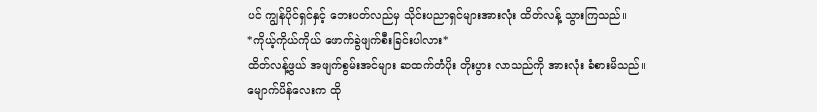ပင် ကျွန်ပိုင်ရှင်နှင့် ဘေးပတ်လည်မှ သိုင်းပညာရှင်များအားလုံး ထိတ်လန့် သွားကြသည်။
*ကိုယ့်ကိုယ်ကိုယ် ဖောက်ခွဲဖျက်စီးခြင်းပါလား*
ထိတ်လန့်ဖွယ် အဖျက်စွမ်းအင်များ ဆထက်တံပိုး တိုးပွား လာသည်ကို အားလုံး ခံစားမိသည်။ မျောက်ပိန်လေးက ထို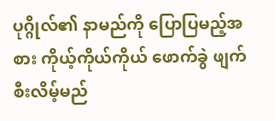ပုဂ္ဂိုလ်၏ နာမည်ကို ပြောပြမည့်အစား ကိုယ့်ကိုယ်ကိုယ် ဖောက်ခွဲ ဖျက်စီးလိမ့်မည်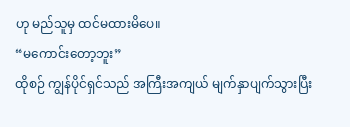ဟု မည်သူမှ ထင်မထားမိပေ။
“မကောင်းတော့ဘူး”
ထိုစဉ် ကျွန်ပိုင်ရှင်သည် အကြီးအကျယ် မျက်နှာပျက်သွားပြီး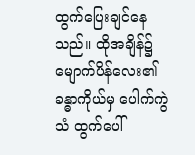ထွက်ပြေးချင်နေသည်။ ထိုအချိန်၌ မျောက်ပိန်လေး၏ ခန္ဓာကိုယ်မှ ပေါက်ကွဲသံ ထွက်ပေါ်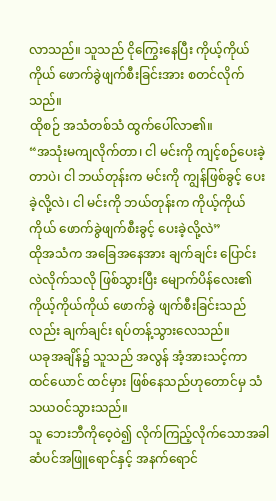လာသည်။ သူသည် ငိုကြွေးနေပြီး ကိုယ့်ကိုယ်ကိုယ် ဖောက်ခွဲဖျက်စီးခြင်းအား စတင်လိုက်သည်။
ထိုစဉ် အသံတစ်သံ ထွက်ပေါ်လာ၏။
“အသုံးမကျလိုက်တာ၊ ငါ မင်းကို ကျင့်စဉ်ပေးခဲ့တာပဲ၊ ငါ ဘယ်တုန်းက မင်းကို ကျွန်ဖြစ်ခွင့် ပေးခဲ့လို့လဲ၊ ငါ မင်းကို ဘယ်တုန်းက ကိုယ့်ကိုယ်ကိုယ် ဖောက်ခွဲဖျက်စီးခွင့် ပေးခဲ့လို့လဲ”
ထိုအသံက အခြေအနေအား ချက်ချင်း ပြောင်းလဲလိုက်သလို ဖြစ်သွားပြီး မျောက်ပိန်လေး၏ ကိုယ့်ကိုယ်ကိုယ် ဖောက်ခွဲ ဖျက်စီးခြင်းသည်လည်း ချက်ချင်း ရပ်တန့်သွားလေသည်။
ယခုအချိန်၌ သူသည် အလွန် အံ့အားသင့်ကာ ထင်ယောင် ထင်မှား ဖြစ်နေသည်ဟုတောင်မှ သံသယဝင်သွားသည်။
သူ ဘေးဘီကိုဝေ့ဝဲ၍ လိုက်ကြည့်လိုက်သောအခါ ဆံပင်အဖြူရောင်နှင့် အနက်ရောင်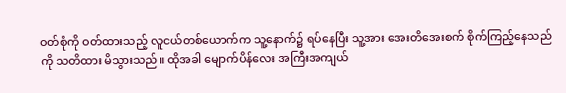ဝတ်စုံကို ဝတ်ထားသည့် လူငယ်တစ်ယောက်က သူ့နောက်၌ ရပ်နေပြီး သူ့အား အေးတိအေးစက် စိုက်ကြည့်နေသည်ကို သတိထား မိသွားသည်။ ထိုအခါ မျောက်ပိန်လေး အကြီးအကျယ်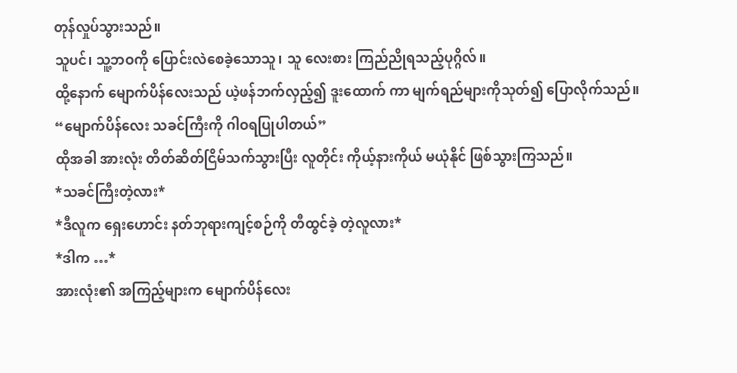တုန်လှုပ်သွားသည်။
သူပင်၊ သူ့ဘဝကို ပြောင်းလဲစေခဲ့သောသူ၊ သူ လေးစား ကြည်ညိုရသည့်ပုဂ္ဂိလ်။
ထို့နောက် မျောက်ပိန်လေးသည် ယဲ့ဖန်ဘက်လှည့်၍ ဒူးထောက် ကာ မျက်ရည်များကိုသုတ်၍ ပြောလိုက်သည်။
“မျောက်ပိန်လေး သခင်ကြီးကို ဂါဝရပြုပါတယ်”
ထိုအခါ အားလုံး တိတ်ဆိတ်ငြိမ်သက်သွားပြီး လူတိုင်း ကိုယ့်နားကိုယ် မယုံနိုင် ဖြစ်သွားကြသည်။
*သခင်ကြီးတဲ့လား*
*ဒီလူက ရှေးဟောင်း နတ်ဘုရားကျင့်စဉ်ကို တီထွင်ခဲ့ တဲ့လူလား*
*ဒါက …*
အားလုံး၏ အကြည့်များက မျောက်ပိန်လေး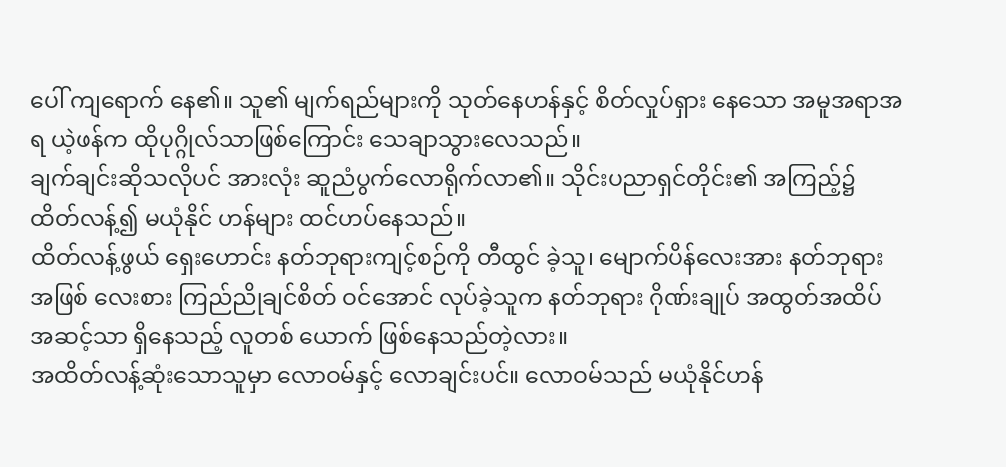ပေါ် ကျရောက် နေ၏။ သူ၏ မျက်ရည်များကို သုတ်နေဟန်နှင့် စိတ်လှုပ်ရှား နေသော အမူအရာအရ ယဲ့ဖန်က ထိုပုဂ္ဂိုလ်သာဖြစ်ကြောင်း သေချာသွားလေသည်။
ချက်ချင်းဆိုသလိုပင် အားလုံး ဆူညံပွက်လောရိုက်လာ၏။ သိုင်းပညာရှင်တိုင်း၏ အကြည့်၌ ထိတ်လန့်၍ မယုံနိုင် ဟန်များ ထင်ဟပ်နေသည်။
ထိတ်လန့်ဖွယ် ရှေးဟောင်း နတ်ဘုရားကျင့်စဉ်ကို တီထွင် ခဲ့သူ၊ မျောက်ပိန်လေးအား နတ်ဘုရားအဖြစ် လေးစား ကြည်ညိုချင်စိတ် ဝင်အောင် လုပ်ခဲ့သူက နတ်ဘုရား ဂိုဏ်းချုပ် အထွတ်အထိပ်အဆင့်သာ ရှိနေသည့် လူတစ် ယောက် ဖြစ်နေသည်တဲ့လား။
အထိတ်လန့်ဆုံးသောသူမှာ လောဝမ်နှင့် လောချင်းပင်။ လောဝမ်သည် မယုံနိုင်ဟန်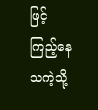ဖြင့် ကြည့်နေသကဲ့သို့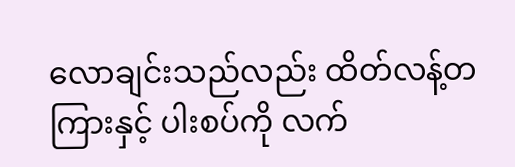လောချင်းသည်လည်း ထိတ်လန့်တကြားနှင့် ပါးစပ်ကို လက်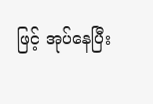ဖြင့် အုပ်နေပြီး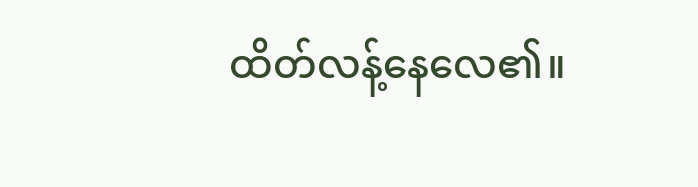ထိတ်လန့်နေလေ၏။